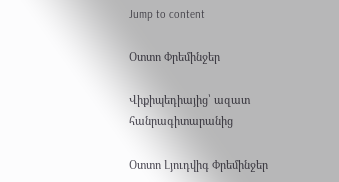Jump to content

Օտտո Փրեմինջեր

Վիքիպեդիայից՝ ազատ հանրագիտարանից

Օտտո Լյուդվիգ Փրեմինջեր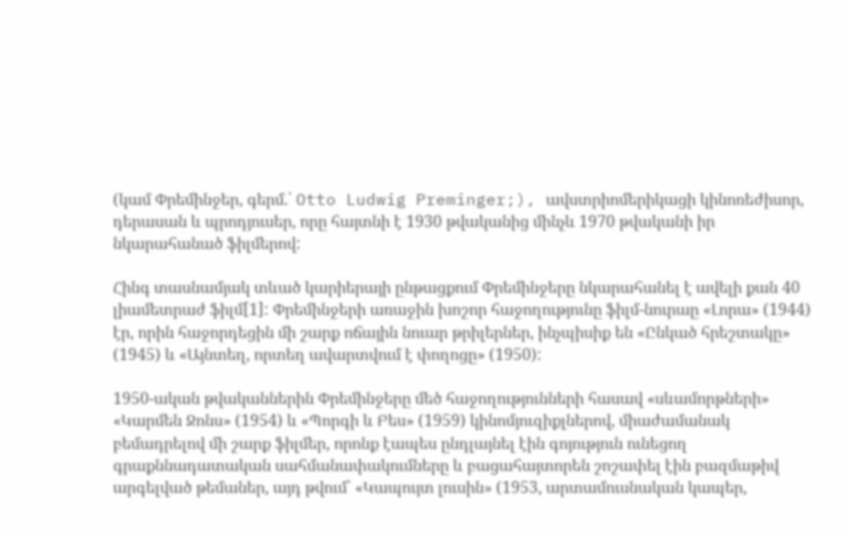(կամ Փրեմինջեր, գերմ.՝ Otto Ludwig Preminger;), ավստրիոմերիկացի կինոռեժիսոր, դերասան և պրոդյուսեր, որը հայտնի է 1930 թվականից մինչև 1970 թվականի իր նկարահանած ֆիլմերով:

Հինգ տասնամյակ տևած կարիերայի ընթացքում Փրեմինջերը նկարահանել է ավելի քան 40 լիամետրաժ ֆիլմ[1]: Փրեմինջերի առաջին խոշոր հաջողությունը ֆիլմ-նուրաը «Լորա» (1944) էր, որին հաջորդեցին մի շարք ոճային նուար թրիլերներ, ինչպիսիք են «Ընկած հրեշտակը» (1945) և «Այնտեղ, որտեղ ավարտվում է փողոցը» (1950):

1950-ական թվականներին Փրեմինջերը մեծ հաջողությունների հասավ «սևամորթների» «Կարմեն Ջոնս» (1954) և «Պորգի և Բես» (1959) կինոմյուզիքլներով, միաժամանակ բեմադրելով մի շարք ֆիլմեր, որոնք էապես ընդլայնել էին գոյություն ունեցող գրաքննադատական սահմանափակումները և բացահայտորեն շոշափել էին բազմաթիվ արգելված թեմաներ, այդ թվում՝ «Կապույտ լուսին» (1953, արտամուսնական կապեր,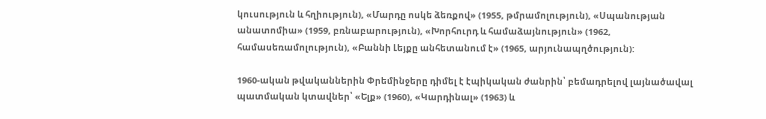կուսություն և հղիություն), «Մարդը ոսկե ձեռքով» (1955, թմրամոլություն), «Սպանության անատոմիա» (1959, բռնաբարություն), «Խորհուրդ և համաձայնություն» (1962, համասեռամոլություն), «Բաննի Լեյքը անհետանում է» (1965, արյունապղծություն):

1960-ական թվականներին Փրեմինջերը դիմել է էպիկական ժանրին՝ բեմադրելով լայնածավալ պատմական կտավներ՝ «Ելք» (1960), «Կարդինալ» (1963) և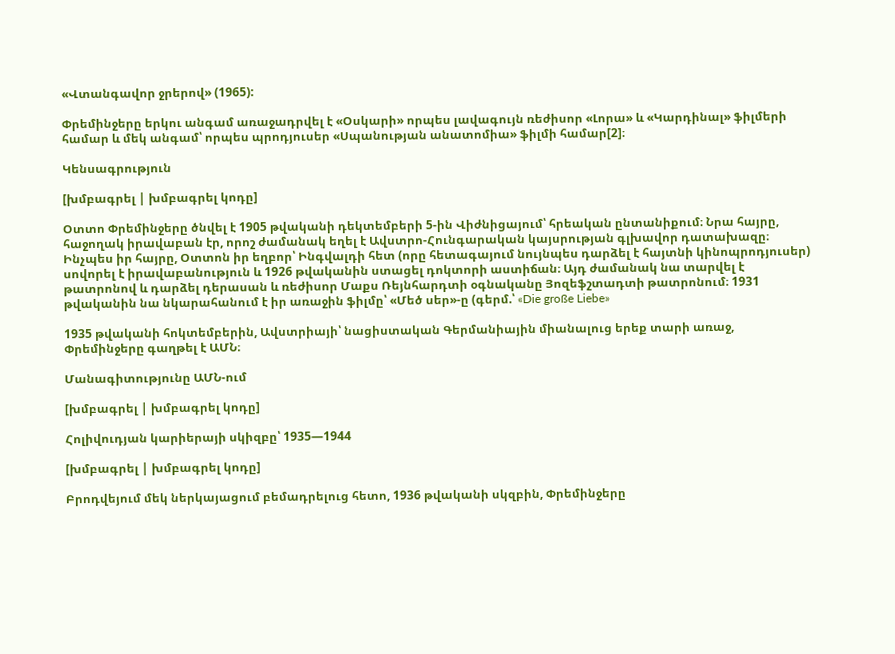«Վտանգավոր ջրերով» (1965):

Փրեմինջերը երկու անգամ առաջադրվել է «Օսկարի» որպես լավագույն ռեժիսոր «Լորա» և «Կարդինալ» ֆիլմերի համար և մեկ անգամ՝ որպես պրոդյուսեր «Սպանության անատոմիա» ֆիլմի համար[2]։

Կենսագրություն

[խմբագրել | խմբագրել կոդը]

Օտտո Փրեմինջերը ծնվել է 1905 թվականի դեկտեմբերի 5-ին Վիժնիցայում՝ հրեական ընտանիքում։ Նրա հայրը, հաջողակ իրավաբան էր, որոշ ժամանակ եղել է Ավստրո-Հունգարական կայսրության գլխավոր դատախազը։ Ինչպես իր հայրը, Օտտոն իր եղբոր՝ Ինգվալդի հետ (որը հետագայում նույնպես դարձել է հայտնի կինոպրոդյուսեր) սովորել է իրավաբանություն և 1926 թվականին ստացել դոկտորի աստիճան։ Այդ ժամանակ նա տարվել է թատրոնով և դարձել դերասան և ռեժիսոր Մաքս Ռեյնհարդտի օգնականը Յոզեֆշտադտի թատրոնում։ 1931 թվականին նա նկարահանում է իր առաջին ֆիլմը՝ «Մեծ սեր»-ը (գերմ.՝ «Die große Liebe»

1935 թվականի հոկտեմբերին, Ավստրիայի՝ նացիստական Գերմանիային միանալուց երեք տարի առաջ, Փրեմինջերը գաղթել է ԱՄՆ։

Մանագիտությունը ԱՄՆ-ում

[խմբագրել | խմբագրել կոդը]

Հոլիվուդյան կարիերայի սկիզբը՝ 1935—1944

[խմբագրել | խմբագրել կոդը]

Բրոդվեյում մեկ ներկայացում բեմադրելուց հետո, 1936 թվականի սկզբին, Փրեմինջերը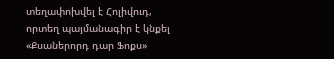տեղափոխվել է Հոլիվուդ, որտեղ պայմանագիր է կնքել «Քսաներորդ դար Ֆոքս»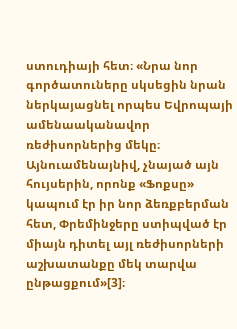ստուդիայի հետ։ «Նրա նոր գործատուները սկսեցին նրան ներկայացնել որպես Եվրոպայի ամենաականավոր ռեժիսորներից մեկը։ Այնուամենայնիվ, չնայած այն հույսերին, որոնք «Ֆոքսը» կապում էր իր նոր ձեռքբերման հետ, Փրեմինջերը ստիպված էր միայն դիտել այլ ռեժիսորների աշխատանքը մեկ տարվա ընթացքում»[3]։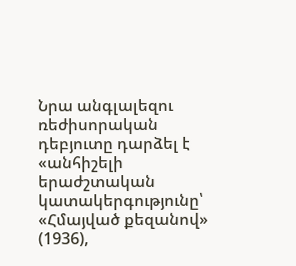Նրա անգլալեզու ռեժիսորական դեբյուտը դարձել է «անհիշելի երաժշտական կատակերգությունը՝ «Հմայված քեզանով» (1936),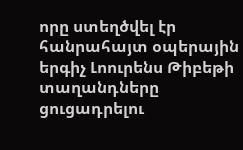որը ստեղծվել էր հանրահայտ օպերային երգիչ Լոուրենս Թիբեթի տաղանդները ցուցադրելու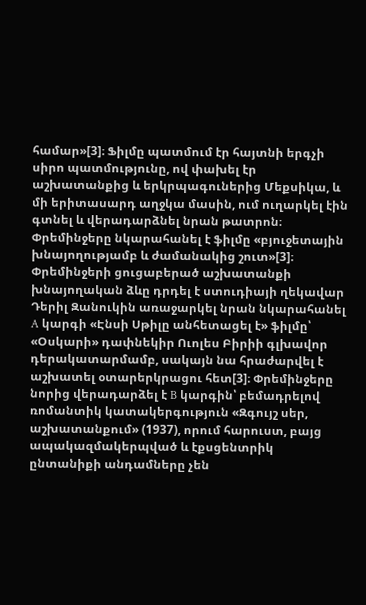համար»[3]։ Ֆիլմը պատմում էր հայտնի երգչի սիրո պատմությունը, ով փախել էր աշխատանքից և երկրպագուներից Մեքսիկա, և մի երիտասարդ աղջկա մասին, ում ուղարկել էին գտնել և վերադարձնել նրան թատրոն։ Փրեմինջերը նկարահանել է ֆիլմը «բյուջետային խնայողությամբ և ժամանակից շուտ»[3]։ Փրեմինջերի ցուցաբերած աշխատանքի խնայողական ձևը դրդել է ստուդիայի ղեկավար Դերիլ Զանուկին առաջարկել նրան նկարահանել A կարգի «Էնսի Սթիլը անհետացել է» ֆիլմը՝ «Օսկարի» դափնեկիր Ուոլես Բիրիի գլխավոր դերակատարմամբ, սակայն նա հրաժարվել է աշխատել օտարերկրացու հետ[3]։ Փրեմինջերը նորից վերադարձել է B կարգին՝ բեմադրելով ռոմանտիկ կատակերգություն «Զգույշ սեր, աշխատանքում» (1937), որում հարուստ, բայց ապակազմակերպված և էքսցենտրիկ ընտանիքի անդամները չեն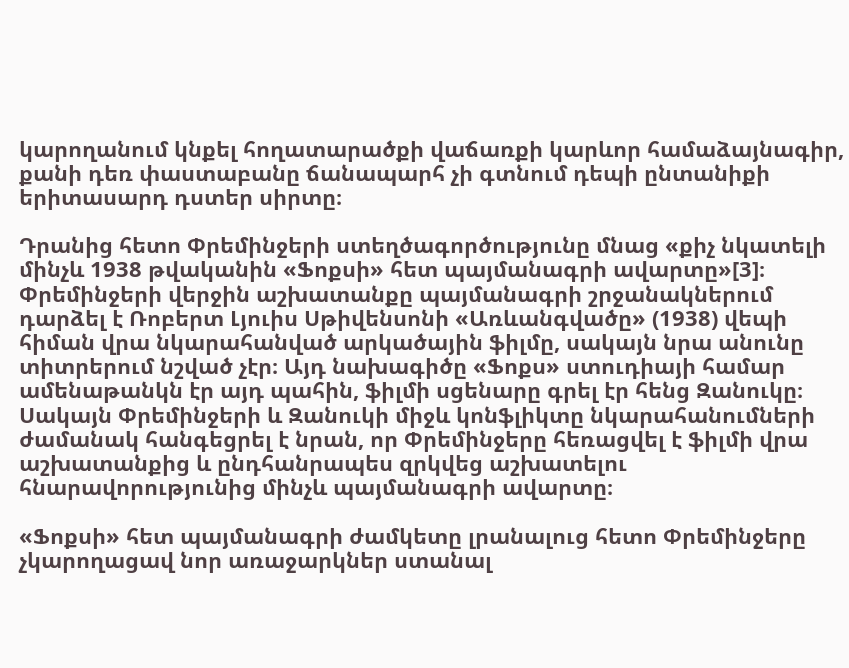կարողանում կնքել հողատարածքի վաճառքի կարևոր համաձայնագիր, քանի դեռ փաստաբանը ճանապարհ չի գտնում դեպի ընտանիքի երիտասարդ դստեր սիրտը։

Դրանից հետո Փրեմինջերի ստեղծագործությունը մնաց «քիչ նկատելի մինչև 1938 թվականին «Ֆոքսի» հետ պայմանագրի ավարտը»[3]։ Փրեմինջերի վերջին աշխատանքը պայմանագրի շրջանակներում դարձել է Ռոբերտ Լյուիս Սթիվենսոնի «Առևանգվածը» (1938) վեպի հիման վրա նկարահանված արկածային ֆիլմը, սակայն նրա անունը տիտրերում նշված չէր։ Այդ նախագիծը «Ֆոքս» ստուդիայի համար ամենաթանկն էր այդ պահին, ֆիլմի սցենարը գրել էր հենց Զանուկը։ Սակայն Փրեմինջերի և Զանուկի միջև կոնֆլիկտը նկարահանումների ժամանակ հանգեցրել է նրան, որ Փրեմինջերը հեռացվել է ֆիլմի վրա աշխատանքից և ընդհանրապես զրկվեց աշխատելու հնարավորությունից մինչև պայմանագրի ավարտը։

«Ֆոքսի» հետ պայմանագրի ժամկետը լրանալուց հետո Փրեմինջերը չկարողացավ նոր առաջարկներ ստանալ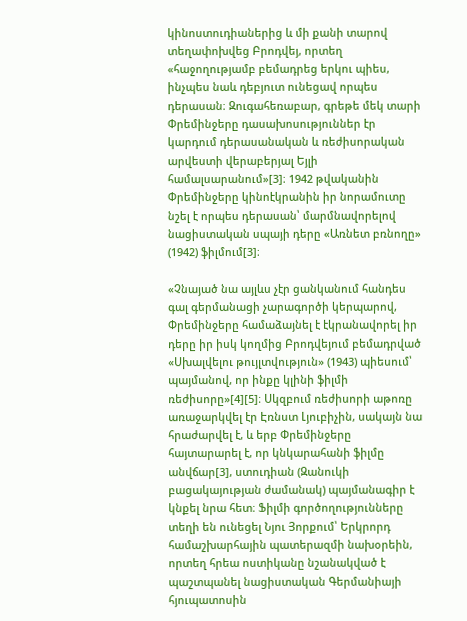կինոստուդիաներից և մի քանի տարով տեղափոխվեց Բրոդվեյ, որտեղ «հաջողությամբ բեմադրեց երկու պիես, ինչպես նաև դեբյուտ ունեցավ որպես դերասան։ Զուգահեռաբար, գրեթե մեկ տարի Փրեմինջերը դասախոսություններ էր կարդում դերասանական և ռեժիսորական արվեստի վերաբերյալ Եյլի համալսարանում»[3]։ 1942 թվականին Փրեմինջերը կինոէկրանին իր նորամուտը նշել է որպես դերասան՝ մարմնավորելով նացիստական սպայի դերը «Առնետ բռնողը» (1942) ֆիլմում[3]։

«Չնայած նա այլևս չէր ցանկանում հանդես գալ գերմանացի չարագործի կերպարով, Փրեմինջերը համաձայնել է էկրանավորել իր դերը իր իսկ կողմից Բրոդվեյում բեմադրված «Սխալվելու թույլտվություն» (1943) պիեսում՝ պայմանով, որ ինքը կլինի ֆիլմի ռեժիսորը»[4][5]։ Սկզբում ռեժիսորի աթոռը առաջարկվել էր Էռնստ Լյուբիչին, սակայն նա հրաժարվել է, և երբ Փրեմինջերը հայտարարել է, որ կնկարահանի ֆիլմը անվճար[3], ստուդիան (Զանուկի բացակայության ժամանակ) պայմանագիր է կնքել նրա հետ։ Ֆիլմի գործողությունները տեղի են ունեցել Նյու Յորքում՝ Երկրորդ համաշխարհային պատերազմի նախօրեին, որտեղ հրեա ոստիկանը նշանակված է պաշտպանել նացիստական Գերմանիայի հյուպատոսին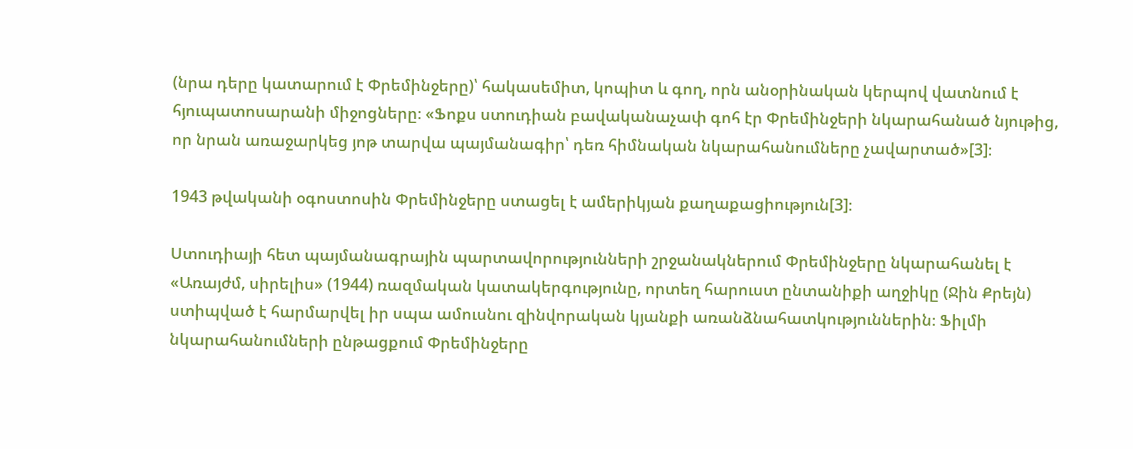(նրա դերը կատարում է Փրեմինջերը)՝ հակասեմիտ, կոպիտ և գող, որն անօրինական կերպով վատնում է հյուպատոսարանի միջոցները։ «Ֆոքս ստուդիան բավականաչափ գոհ էր Փրեմինջերի նկարահանած նյութից, որ նրան առաջարկեց յոթ տարվա պայմանագիր՝ դեռ հիմնական նկարահանումները չավարտած»[3]։

1943 թվականի օգոստոսին Փրեմինջերը ստացել է ամերիկյան քաղաքացիություն[3]։

Ստուդիայի հետ պայմանագրային պարտավորությունների շրջանակներում Փրեմինջերը նկարահանել է «Առայժմ, սիրելիս» (1944) ռազմական կատակերգությունը, որտեղ հարուստ ընտանիքի աղջիկը (Ջին Քրեյն) ստիպված է հարմարվել իր սպա ամուսնու զինվորական կյանքի առանձնահատկություններին։ Ֆիլմի նկարահանումների ընթացքում Փրեմինջերը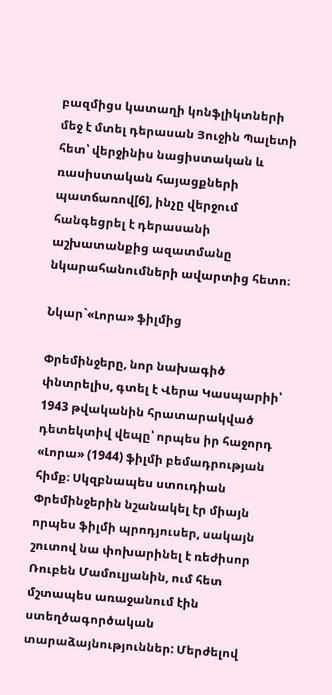բազմիցս կատաղի կոնֆլիկտների մեջ է մտել դերասան Յուջին Պալետի հետ՝ վերջինիս նացիստական և ռասիստական հայացքների պատճառով[6], ինչը վերջում հանգեցրել է դերասանի աշխատանքից ազատմանը նկարահանումների ավարտից հետո։

Նկար`«Լորա» ֆիլմից

Փրեմինջերը, նոր նախագիծ փնտրելիս, գտել է Վերա Կասպարիի՝ 1943 թվականին հրատարակված դետեկտիվ վեպը՝ որպես իր հաջորդ «Լորա» (1944) ֆիլմի բեմադրության հիմք։ Սկզբնապես ստուդիան Փրեմինջերին նշանակել էր միայն որպես ֆիլմի պրոդյուսեր, սակայն շուտով նա փոխարինել է ռեժիսոր Ռուբեն Մամուլյանին, ում հետ մշտապես առաջանում էին ստեղծագործական տարաձայնություններ: Մերժելով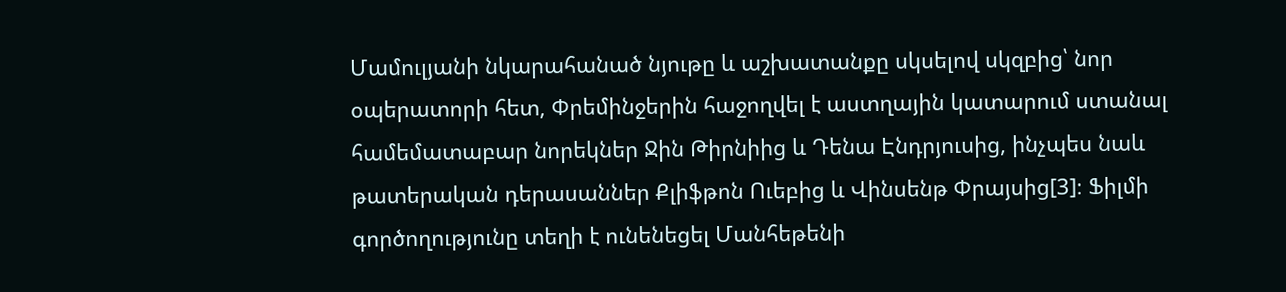Մամուլյանի նկարահանած նյութը և աշխատանքը սկսելով սկզբից՝ նոր օպերատորի հետ, Փրեմինջերին հաջողվել է աստղային կատարում ստանալ համեմատաբար նորեկներ Ջին Թիրնիից և Դենա Էնդրյուսից, ինչպես նաև թատերական դերասաններ Քլիֆթոն Ուեբից և Վինսենթ Փրայսից[3]։ Ֆիլմի գործողությունը տեղի է ունենեցել Մանհեթենի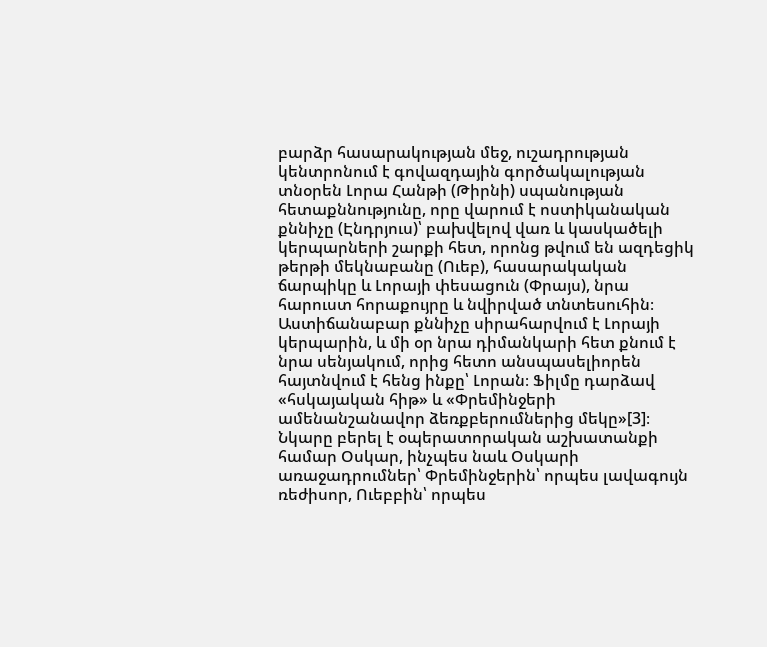բարձր հասարակության մեջ, ուշադրության կենտրոնում է գովազդային գործակալության տնօրեն Լորա Հանթի (Թիրնի) սպանության հետաքննությունը, որը վարում է ոստիկանական քննիչը (Էնդրյուս)՝ բախվելով վառ և կասկածելի կերպարների շարքի հետ, որոնց թվում են ազդեցիկ թերթի մեկնաբանը (Ուեբ), հասարակական ճարպիկը և Լորայի փեսացուն (Փրայս), նրա հարուստ հորաքույրը և նվիրված տնտեսուհին։ Աստիճանաբար քննիչը սիրահարվում է Լորայի կերպարին, և մի օր նրա դիմանկարի հետ քնում է նրա սենյակում, որից հետո անսպասելիորեն հայտնվում է հենց ինքը՝ Լորան։ Ֆիլմը դարձավ «հսկայական հիթ» և «Փրեմինջերի ամենանշանավոր ձեռքբերումներից մեկը»[3]։ Նկարը բերել է օպերատորական աշխատանքի համար Օսկար, ինչպես նաև Օսկարի առաջադրումներ՝ Փրեմինջերին՝ որպես լավագույն ռեժիսոր, Ուեբբին՝ որպես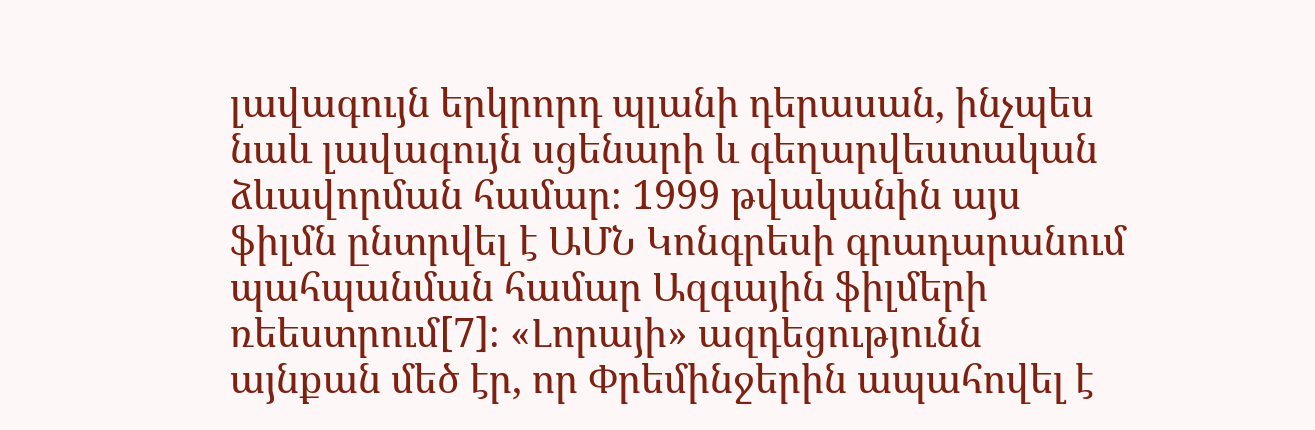լավագույն երկրորդ պլանի դերասան, ինչպես նաև լավագույն սցենարի և գեղարվեստական ձևավորման համար։ 1999 թվականին այս ֆիլմն ընտրվել է ԱՄՆ Կոնգրեսի գրադարանում պահպանման համար Ազգային ֆիլմերի ռեեստրում[7]։ «Լորայի» ազդեցությունն այնքան մեծ էր, որ Փրեմինջերին ապահովել է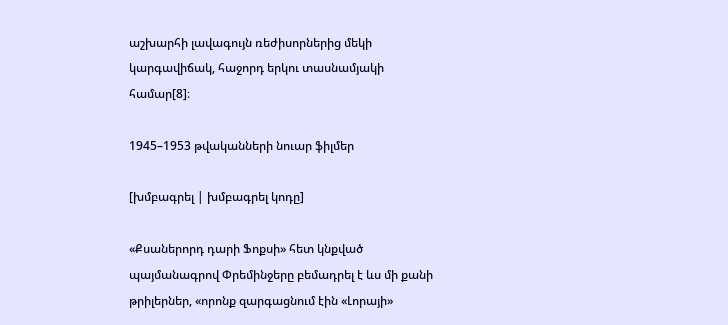աշխարհի լավագույն ռեժիսորներից մեկի կարգավիճակ, հաջորդ երկու տասնամյակի համար[8]։

1945–1953 թվականների նուար ֆիլմեր

[խմբագրել | խմբագրել կոդը]

«Քսաներորդ դարի Ֆոքսի» հետ կնքված պայմանագրով Փրեմինջերը բեմադրել է ևս մի քանի թրիլերներ, «որոնք զարգացնում էին «Լորայի»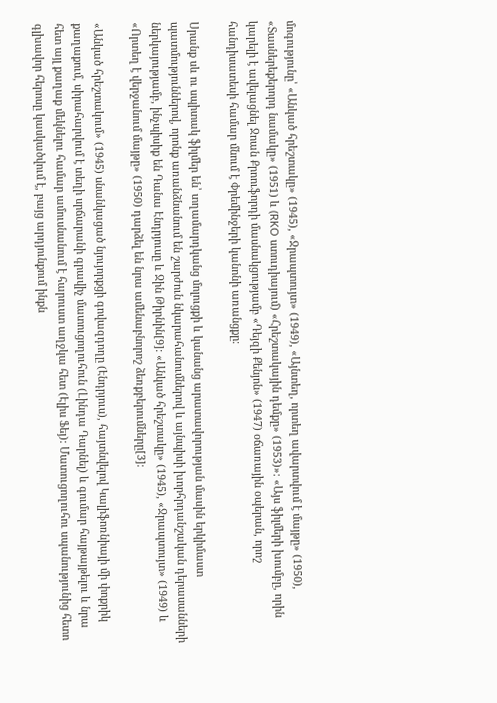մոգությունը՝ «Անկած հրեշտակը» (1945), «Ջրապտույտ» (1949), «Այնտեղ, որտեղ ավարտվում է մայթը» (1950), «Տասներեքերորդ նամակը» (1951) և (RKO ստուդիայում) «Հրեշտակային դեմքը» (1953)»։ «Այս ֆիլմերի խումբը, որին կարելի է ավելացնել Ջոան Քրոուֆորդի մասնակցությամբ «Դեյզի Քենյոն» (1947) օճառային օպերան, որոշ հանդիսատեսի համար մնում է Փրեմինջերի կանոնի առանցքը։

Սրանք սև ու սպիտակ ֆիլմեր են՝ տղամարդկանց մոլուցքի և կանանց արատավորության մասին երկիմաստ պատմություններով, որոնք առանձնանում են շարժուն նկարահանումներով և այնպիսի խորհրդանշական դերասանների ներկայությամբ, ինչպիսիք են Դանա Էնդրյուսը և Ջին Թիրնին[9]: «Անկած հրեշտակը» (1945), «Ջրապտույտ» (1949) և «Որտեղ է վերջանում մայթը» (1950) դարձել են նրա ամենաբնորոշ ձեռքբերումները[3]։

«Անկած հրեշտակում» (1945) սնանկացած նյույորքցի գովազդողը (Էնդրյուս), հայտնվելով Կալիֆոռնիայի մի փոքրիկ քաղաքում, սիրահարվում է տեղի սրճարանի գրավիչ մատուցողուհուն (Լինդա Դարնել) և գումար հայթայթելու և նրա հետ այլ քաղաք մեկնելու համար ամուսնանում է հարուստ աղջկա հետ (Էլիս Ֆեյ): Մատուցողուհու սպանությունից հետո գլխավոր հերոսը կասկածվում է, բայց արդյունքում ինքն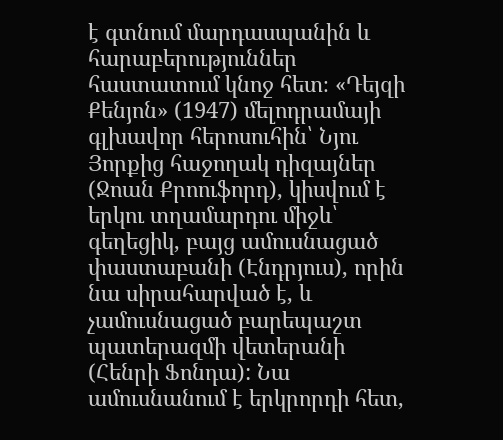է գտնում մարդասպանին և հարաբերություններ հաստատում կնոջ հետ։ «Դեյզի Քենյոն» (1947) մելոդրամայի գլխավոր հերոսուհին՝ Նյու Յորքից հաջողակ դիզայներ (Ջոան Քրոուֆորդ), կիսվում է երկու տղամարդու միջև՝ գեղեցիկ, բայց ամուսնացած փաստաբանի (Էնդրյուս), որին նա սիրահարված է, և չամուսնացած բարեպաշտ պատերազմի վետերանի (Հենրի Ֆոնդա): Նա ամուսնանում է երկրորդի հետ,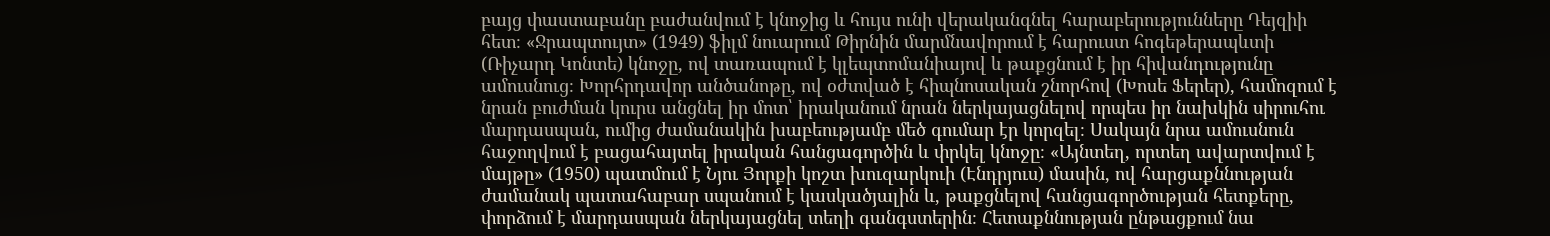բայց փաստաբանը բաժանվում է կնոջից և հույս ունի վերականգնել հարաբերությունները Դեյզիի հետ։ «Ջրապտույտ» (1949) ֆիլմ նուարում Թիրնին մարմնավորում է հարուստ հոգեթերապևտի (Ռիչարդ Կոնտե) կնոջը, ով տառապում է կլեպտոմանիայով և թաքցնում է իր հիվանդությունը ամուսնուց։ Խորհրդավոր անծանոթը, ով օժտված է հիպնոսական շնորհով (Խոսե Ֆերեր), համոզում է նրան բուժման կուրս անցնել իր մոտ՝ իրականում նրան ներկայացնելով որպես իր նախկին սիրուհու մարդասպան, ումից ժամանակին խաբեությամբ մեծ գումար էր կորզել։ Սակայն նրա ամուսնուն հաջողվում է բացահայտել իրական հանցագործին և փրկել կնոջը։ «Այնտեղ, որտեղ ավարտվում է մայթը» (1950) պատմում է Նյու Յորքի կոշտ խուզարկուի (Էնդրյուս) մասին, ով հարցաքննության ժամանակ պատահաբար սպանում է կասկածյալին և, թաքցնելով հանցագործության հետքերը, փորձում է մարդասպան ներկայացնել տեղի գանգստերին։ Հետաքննության ընթացքում նա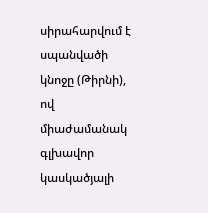սիրահարվում է սպանվածի կնոջը (Թիրնի), ով միաժամանակ գլխավոր կասկածյալի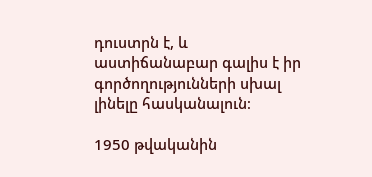դուստրն է, և աստիճանաբար գալիս է իր գործողությունների սխալ լինելը հասկանալուն։

1950 թվականին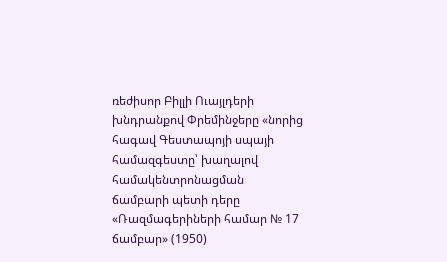ռեժիսոր Բիլլի Ուայլդերի խնդրանքով Փրեմինջերը «նորից հագավ Գեստապոյի սպայի համազգեստը՝ խաղալով համակենտրոնացման ճամբարի պետի դերը «Ռազմագերիների համար № 17 ճամբար» (1950)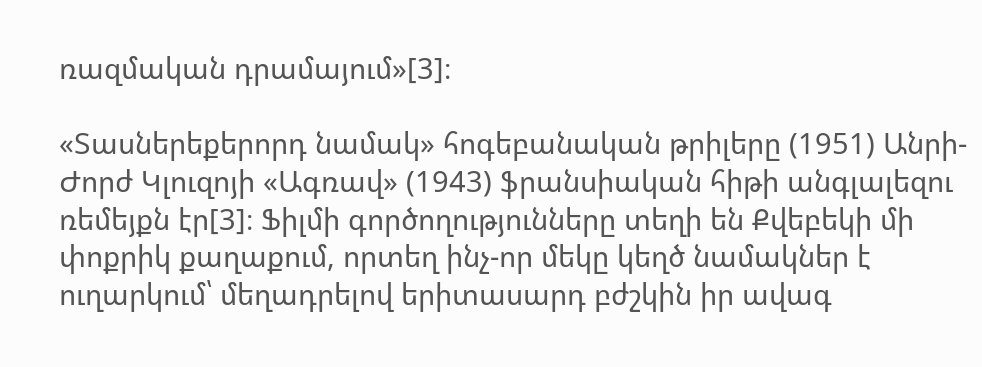ռազմական դրամայում»[3]։

«Տասներեքերորդ նամակ» հոգեբանական թրիլերը (1951) Անրի-Ժորժ Կլուզոյի «Ագռավ» (1943) ֆրանսիական հիթի անգլալեզու ռեմեյքն էր[3]։ Ֆիլմի գործողությունները տեղի են Քվեբեկի մի փոքրիկ քաղաքում, որտեղ ինչ-որ մեկը կեղծ նամակներ է ուղարկում՝ մեղադրելով երիտասարդ բժշկին իր ավագ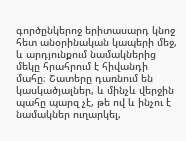գործընկերոջ երիտասարդ կնոջ հետ անօրինական կապերի մեջ, և արդյունքում նամակներից մեկը հրահրում է հիվանդի մահը։ Շատերը դառնում են կասկածյալներ, և մինչև վերջին պահը պարզ չէ, թե ով և ինչու է նամակներ ուղարկել,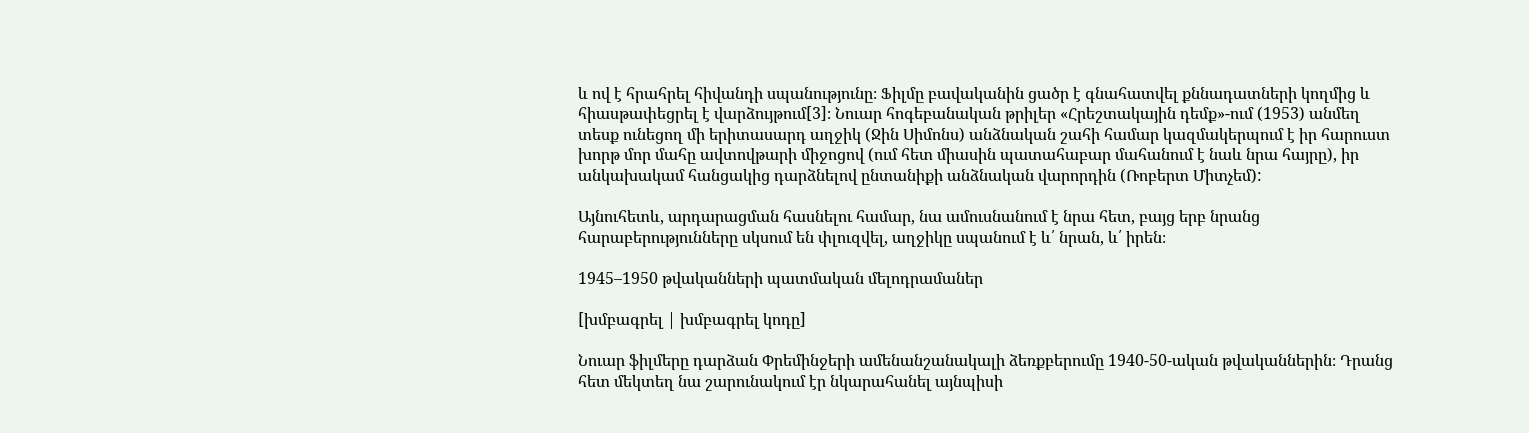և ով է հրահրել հիվանդի սպանությունը։ Ֆիլմը բավականին ցածր է գնահատվել քննադատների կողմից և հիասթափեցրել է վարձույթում[3]։ Նուար հոգեբանական թրիլեր «Հրեշտակային դեմք»-ում (1953) անմեղ տեսք ունեցող մի երիտասարդ աղջիկ (Ջին Սիմոնս) անձնական շահի համար կազմակերպում է իր հարուստ խորթ մոր մահը ավտովթարի միջոցով (ում հետ միասին պատահաբար մահանում է նաև նրա հայրը), իր անկախակամ հանցակից դարձնելով ընտանիքի անձնական վարորդին (Ռոբերտ Միտչեմ):

Այնուհետև, արդարացման հասնելու համար, նա ամուսնանում է նրա հետ, բայց երբ նրանց հարաբերությունները սկսում են փլուզվել, աղջիկը սպանում է և՛ նրան, և՛ իրեն։

1945–1950 թվականների պատմական մելոդրամաներ

[խմբագրել | խմբագրել կոդը]

Նուար ֆիլմերը դարձան Փրեմինջերի ամենանշանակալի ձեռքբերումը 1940-50-ական թվականներին։ Դրանց հետ մեկտեղ նա շարունակում էր նկարահանել այնպիսի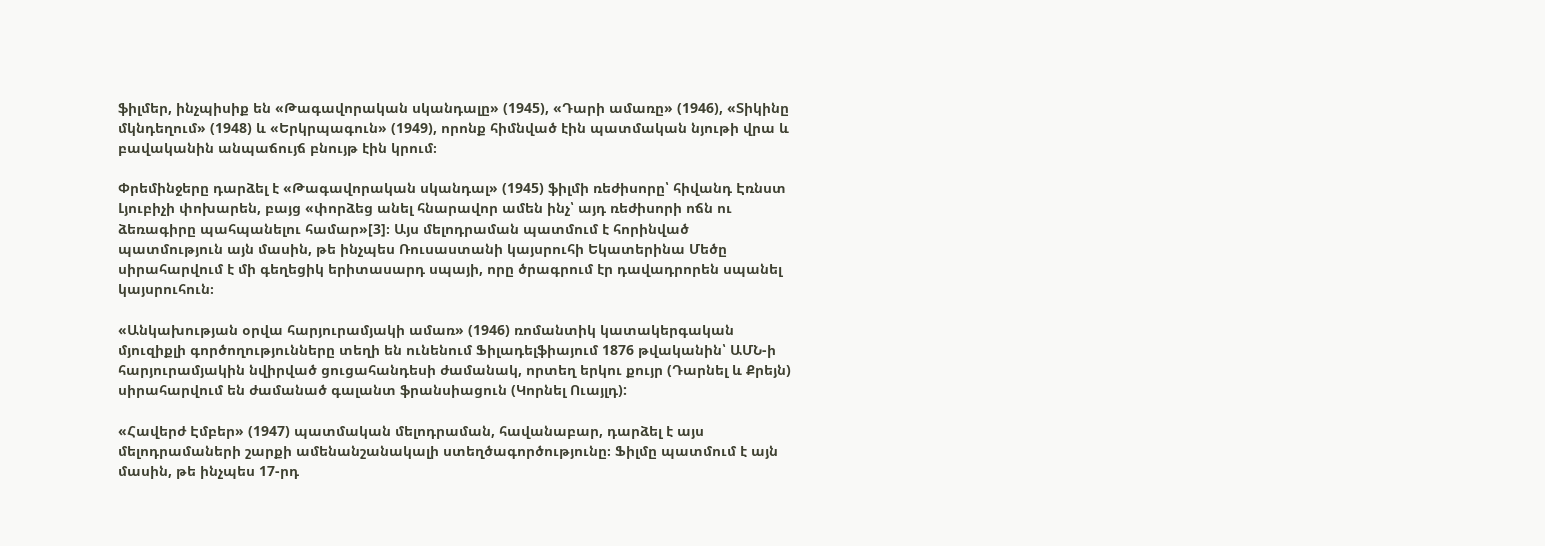ֆիլմեր, ինչպիսիք են «Թագավորական սկանդալը» (1945), «Դարի ամառը» (1946), «Տիկինը մկնդեղում» (1948) և «Երկրպագուն» (1949), որոնք հիմնված էին պատմական նյութի վրա և բավականին անպաճույճ բնույթ էին կրում։

Փրեմինջերը դարձել է «Թագավորական սկանդալ» (1945) ֆիլմի ռեժիսորը՝ հիվանդ Էռնստ Լյուբիչի փոխարեն, բայց «փորձեց անել հնարավոր ամեն ինչ՝ այդ ռեժիսորի ոճն ու ձեռագիրը պահպանելու համար»[3]։ Այս մելոդրաման պատմում է հորինված պատմություն այն մասին, թե ինչպես Ռուսաստանի կայսրուհի Եկատերինա Մեծը սիրահարվում է մի գեղեցիկ երիտասարդ սպայի, որը ծրագրում էր դավադրորեն սպանել կայսրուհուն։

«Անկախության օրվա հարյուրամյակի ամառ» (1946) ռոմանտիկ կատակերգական մյուզիքլի գործողությունները տեղի են ունենում Ֆիլադելֆիայում 1876 թվականին՝ ԱՄՆ-ի հարյուրամյակին նվիրված ցուցահանդեսի ժամանակ, որտեղ երկու քույր (Դարնել և Քրեյն) սիրահարվում են ժամանած գալանտ ֆրանսիացուն (Կորնել Ուայլդ):

«Հավերժ Էմբեր» (1947) պատմական մելոդրաման, հավանաբար, դարձել է այս մելոդրամաների շարքի ամենանշանակալի ստեղծագործությունը։ Ֆիլմը պատմում է այն մասին, թե ինչպես 17-րդ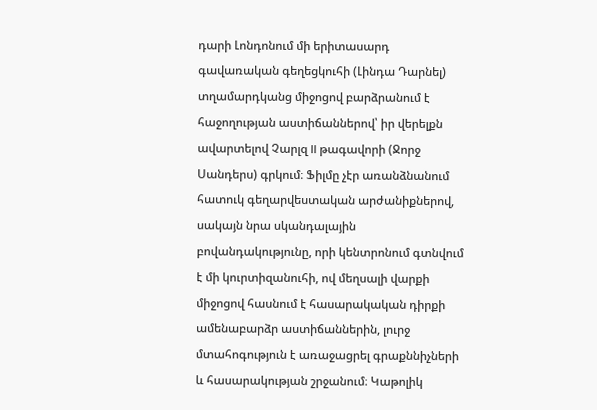դարի Լոնդոնում մի երիտասարդ գավառական գեղեցկուհի (Լինդա Դարնել) տղամարդկանց միջոցով բարձրանում է հաջողության աստիճաններով՝ իր վերելքն ավարտելով Չարլզ II թագավորի (Ջորջ Սանդերս) գրկում։ Ֆիլմը չէր առանձնանում հատուկ գեղարվեստական արժանիքներով, սակայն նրա սկանդալային բովանդակությունը, որի կենտրոնում գտնվում է մի կուրտիզանուհի, ով մեղսալի վարքի միջոցով հասնում է հասարակական դիրքի ամենաբարձր աստիճաններին, լուրջ մտահոգություն է առաջացրել գրաքննիչների և հասարակության շրջանում։ Կաթոլիկ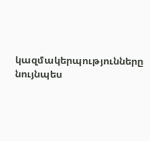կազմակերպությունները նույնպես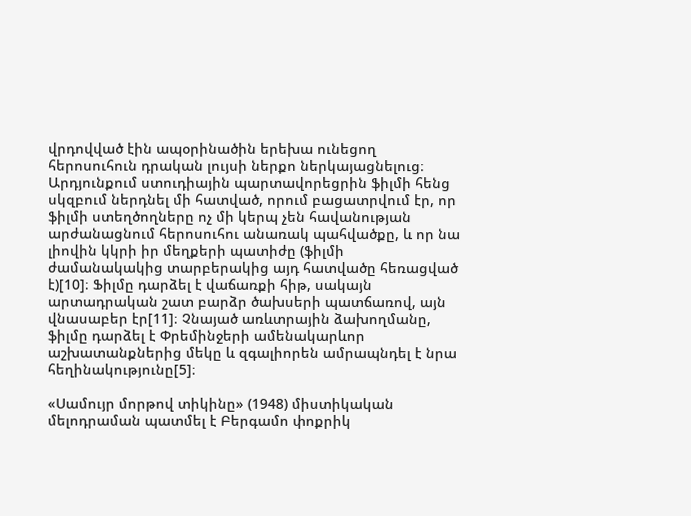վրդովված էին ապօրինածին երեխա ունեցող հերոսուհուն դրական լույսի ներքո ներկայացնելուց։ Արդյունքում ստուդիային պարտավորեցրին ֆիլմի հենց սկզբում ներդնել մի հատված, որում բացատրվում էր, որ ֆիլմի ստեղծողները ոչ մի կերպ չեն հավանության արժանացնում հերոսուհու անառակ պահվածքը, և որ նա լիովին կկրի իր մեղքերի պատիժը (ֆիլմի ժամանակակից տարբերակից այդ հատվածը հեռացված է)[10]։ Ֆիլմը դարձել է վաճառքի հիթ, սակայն արտադրական շատ բարձր ծախսերի պատճառով, այն վնասաբեր էր[11]։ Չնայած առևտրային ձախողմանը, ֆիլմը դարձել է Փրեմինջերի ամենակարևոր աշխատանքներից մեկը և զգալիորեն ամրապնդել է նրա հեղինակությունը[5]։

«Սամույր մորթով տիկինը» (1948) միստիկական մելոդրաման պատմել է Բերգամո փոքրիկ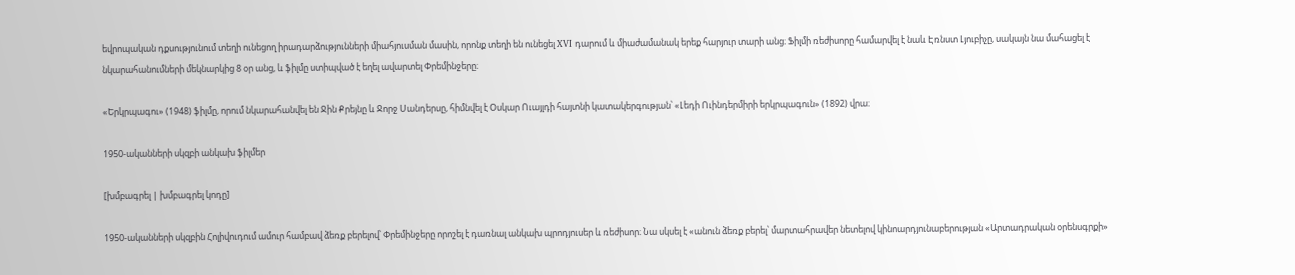եվրոպական դքսությունում տեղի ունեցող իրադարձությունների միահյուսման մասին, որոնք տեղի են ունեցել XVI դարում և միաժամանակ երեք հարյուր տարի անց։ Ֆիլմի ռեժիսորը համարվել է նաև Էռնստ Լյուբիչը, սակայն նա մահացել է նկարահանումների մեկնարկից 8 օր անց, և ֆիլմը ստիպված է եղել ավարտել Փրեմինջերը։

«Երկրպագու» (1948) ֆիլմը, որում նկարահանվել են Ջին Քրեյնը և Ջորջ Սանդերսը, հիմնվել է Օսկար Ուայլդի հայտնի կատակերգության՝ «Լեդի Ուինդերմիրի երկրպագուն» (1892) վրա։

1950-ականների սկզբի անկախ ֆիլմեր

[խմբագրել | խմբագրել կոդը]

1950-ականների սկզբին Հոլիվուդում ամուր համբավ ձեռք բերելով՝ Փրեմինջերը որոշել է դառնալ անկախ պրոդյուսեր և ռեժիսոր։ Նա սկսել է «անուն ձեռք բերել՝ մարտահրավեր նետելով կինոարդյունաբերության «Արտադրական օրենսգրքի»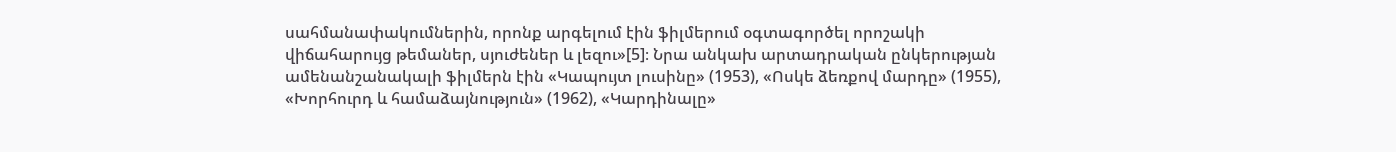սահմանափակումներին, որոնք արգելում էին ֆիլմերում օգտագործել որոշակի վիճահարույց թեմաներ, սյուժեներ և լեզու»[5]։ Նրա անկախ արտադրական ընկերության ամենանշանակալի ֆիլմերն էին «Կապույտ լուսինը» (1953), «Ոսկե ձեռքով մարդը» (1955), «Խորհուրդ և համաձայնություն» (1962), «Կարդինալը»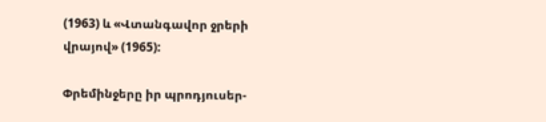(1963) և «Վտանգավոր ջրերի վրայով» (1965):

Փրեմինջերը իր պրոդյուսեր-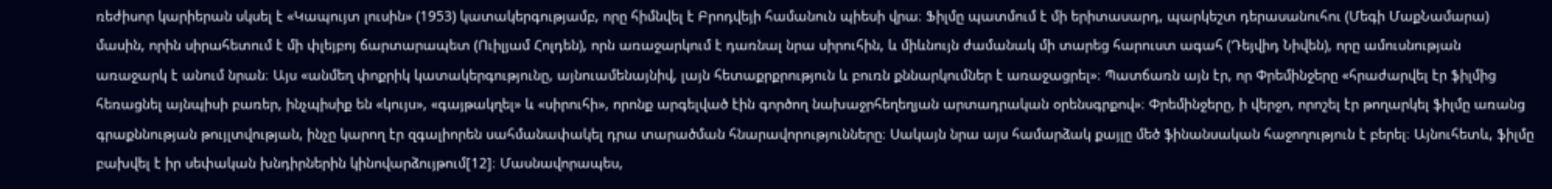ռեժիսոր կարիերան սկսել է «Կապույտ լուսին» (1953) կատակերգությամբ, որը հիմնվել է Բրոդվեյի համանուն պիեսի վրա։ Ֆիլմը պատմում է մի երիտասարդ, պարկեշտ դերասանուհու (Մեգի ՄաքՆամարա) մասին, որին սիրահետում է մի փլեյբոյ ճարտարապետ (Ուիլյամ Հոլդեն), որն առաջարկում է դառնալ նրա սիրուհին, և միևնույն ժամանակ մի տարեց հարուստ ագահ (Դեյվիդ Նիվեն), որը ամուսնության առաջարկ է անում նրան։ Այս «անմեղ փոքրիկ կատակերգությունը, այնուամենայնիվ, լայն հետաքրքրություն և բուռն քննարկումներ է առաջացրել»։ Պատճառն այն էր, որ Փրեմինջերը «հրաժարվել էր ֆիլմից հեռացնել այնպիսի բառեր, ինչպիսիք են «կույս», «գայթակղել» և «սիրուհի», որոնք արգելված էին գործող նախաջրհեղեղյան արտադրական օրենսգրքով»։ Փրեմինջերը, ի վերջո, որոշել էր թողարկել ֆիլմը առանց գրաքննության թույլտվության, ինչը կարող էր զգալիորեն սահմանափակել դրա տարածման հնարավորությունները։ Սակայն նրա այս համարձակ քայլը մեծ ֆինանսական հաջողություն է բերել։ Այնուհետև, ֆիլմը բախվել է իր սեփական խնդիրներին կինովարձույթում[12]։ Մասնավորապես,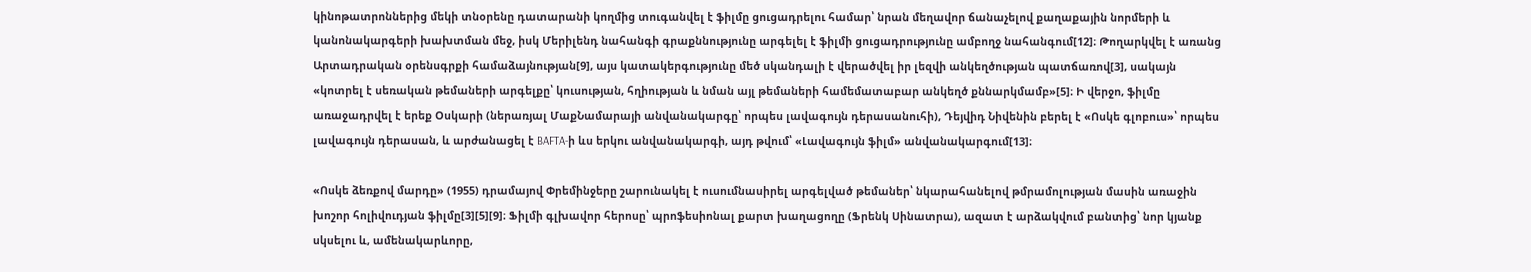կինոթատրոններից մեկի տնօրենը դատարանի կողմից տուգանվել է ֆիլմը ցուցադրելու համար՝ նրան մեղավոր ճանաչելով քաղաքային նորմերի և կանոնակարգերի խախտման մեջ, իսկ Մերիլենդ նահանգի գրաքննությունը արգելել է ֆիլմի ցուցադրությունը ամբողջ նահանգում[12]։ Թողարկվել է առանց Արտադրական օրենսգրքի համաձայնության[9], այս կատակերգությունը մեծ սկանդալի է վերածվել իր լեզվի անկեղծության պատճառով[3], սակայն «կոտրել է սեռական թեմաների արգելքը՝ կուսության, հղիության և նման այլ թեմաների համեմատաբար անկեղծ քննարկմամբ»[5]։ Ի վերջո, ֆիլմը առաջադրվել է երեք Օսկարի (ներառյալ ՄաքՆամարայի անվանակարգը՝ որպես լավագույն դերասանուհի), Դեյվիդ Նիվենին բերել է «Ոսկե գլոբուս»՝ որպես լավագույն դերասան, և արժանացել է BAFTA-ի ևս երկու անվանակարգի, այդ թվում՝ «Լավագույն ֆիլմ» անվանակարգում[13]։

«Ոսկե ձեռքով մարդը» (1955) դրամայով Փրեմինջերը շարունակել է ուսումնասիրել արգելված թեմաներ՝ նկարահանելով թմրամոլության մասին առաջին խոշոր հոլիվուդյան ֆիլմը[3][5][9]։ Ֆիլմի գլխավոր հերոսը՝ պրոֆեսիոնալ քարտ խաղացողը (Ֆրենկ Սինատրա), ազատ է արձակվում բանտից՝ նոր կյանք սկսելու և, ամենակարևորը,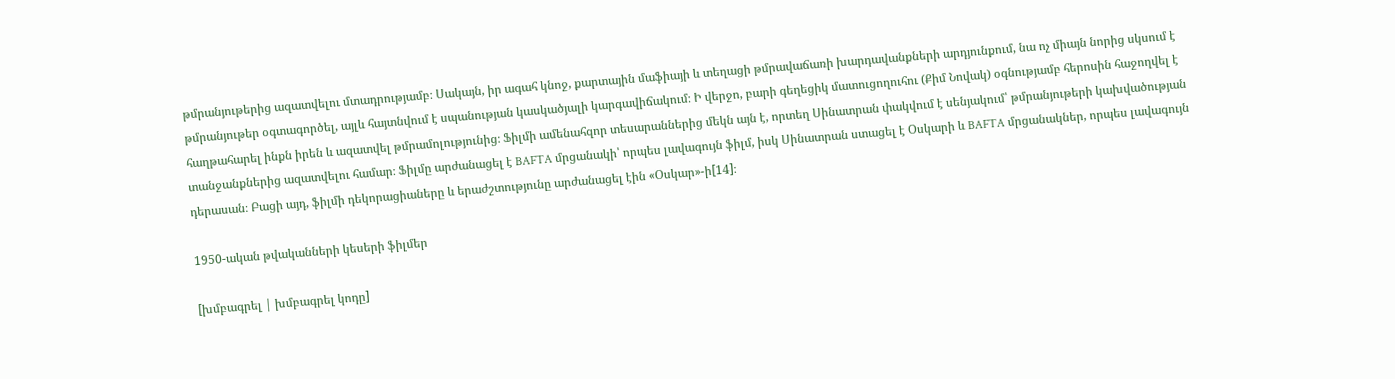թմրանյութերից ազատվելու մտադրությամբ։ Սակայն, իր ագահ կնոջ, քարտային մաֆիայի և տեղացի թմրավաճառի խարդավանքների արդյունքում, նա ոչ միայն նորից սկսում է թմրանյութեր օգտագործել, այլև հայտնվում է սպանության կասկածյալի կարգավիճակում։ Ի վերջո, բարի գեղեցիկ մատուցողուհու (Քիմ Նովակ) օգնությամբ հերոսին հաջողվել է հաղթահարել ինքն իրեն և ազատվել թմրամոլությունից։ Ֆիլմի ամենահզոր տեսարաններից մեկն այն է, որտեղ Սինատրան փակվում է սենյակում՝ թմրանյութերի կախվածության տանջանքներից ազատվելու համար։ Ֆիլմը արժանացել է BAFTA մրցանակի՝ որպես լավագույն ֆիլմ, իսկ Սինատրան ստացել է Օսկարի և BAFTA մրցանակներ, որպես լավագույն դերասան։ Բացի այդ, ֆիլմի դեկորացիաները և երաժշտությունը արժանացել էին «Օսկար»-ի[14]։

1950-ական թվականների կեսերի ֆիլմեր

[խմբագրել | խմբագրել կոդը]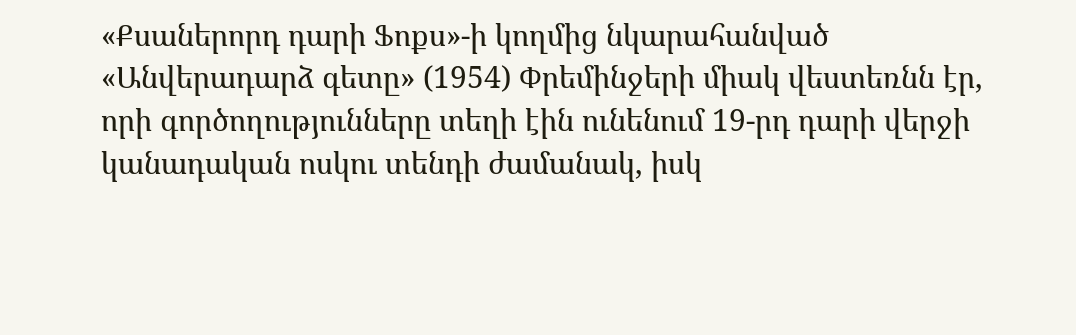«Քսաներորդ դարի Ֆոքս»-ի կողմից նկարահանված «Անվերադարձ գետը» (1954) Փրեմինջերի միակ վեստեռնն էր, որի գործողությունները տեղի էին ունենում 19-րդ դարի վերջի կանադական ոսկու տենդի ժամանակ, իսկ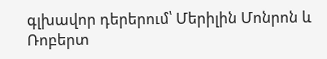գլխավոր դերերում՝ Մերիլին Մոնրոն և Ռոբերտ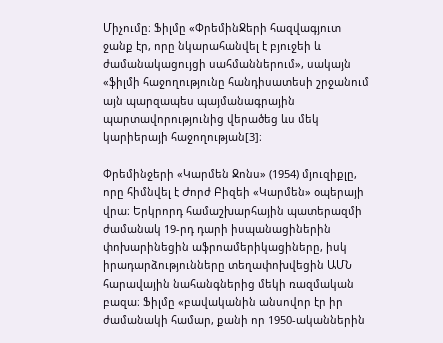Միչումը։ Ֆիլմը «ՓրեմինՋերի հազվագյուտ ջանք էր, որը նկարահանվել է բյուջեի և ժամանակացույցի սահմաններում», սակայն «ֆիլմի հաջողությունը հանդիսատեսի շրջանում այն պարզապես պայմանագրային պարտավորությունից վերածեց ևս մեկ կարիերայի հաջողության[3]։

Փրեմինջերի «Կարմեն Ջոնս» (1954) մյուզիքլը, որը հիմնվել է Ժորժ Բիզեի «Կարմեն» օպերայի վրա։ Երկրորդ համաշխարհային պատերազմի ժամանակ 19-րդ դարի իսպանացիներին փոխարինեցին աֆրոամերիկացիները, իսկ իրադարձությունները տեղափոխվեցին ԱՄՆ հարավային նահանգներից մեկի ռազմական բազա։ Ֆիլմը «բավականին անսովոր էր իր ժամանակի համար, քանի որ 1950-ականներին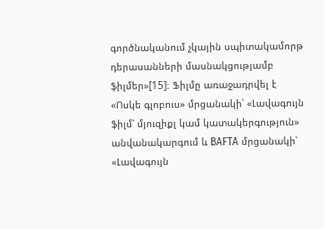գործնականում չկային սպիտակամորթ դերասանների մասնակցությամբ ֆիլմեր»[15]։ Ֆիլմը առաջադրվել է «Ոսկե գլոբուս» մրցանակի՝ «Լավագույն ֆիլմ՝ մյուզիքլ կամ կատակերգություն» անվանակարգում և BAFTA մրցանակի՝ «Լավագույն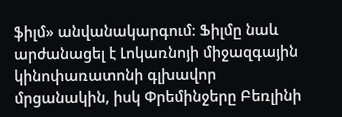ֆիլմ» անվանակարգում։ Ֆիլմը նաև արժանացել է Լոկառնոյի միջազգային կինոփառատոնի գլխավոր մրցանակին, իսկ Փրեմինջերը Բեռլինի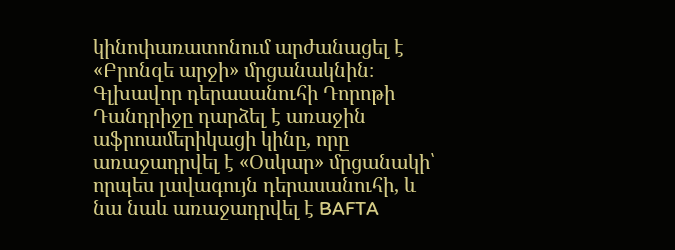կինոփառատոնում արժանացել է «Բրոնզե արջի» մրցանակնին։ Գլխավոր դերասանուհի Դորոթի Դանդրիջը դարձել է առաջին աֆրոամերիկացի կինը, որը առաջադրվել է «Օսկար» մրցանակի՝ որպես լավագույն դերասանուհի, և նա նաև առաջադրվել է BAFTA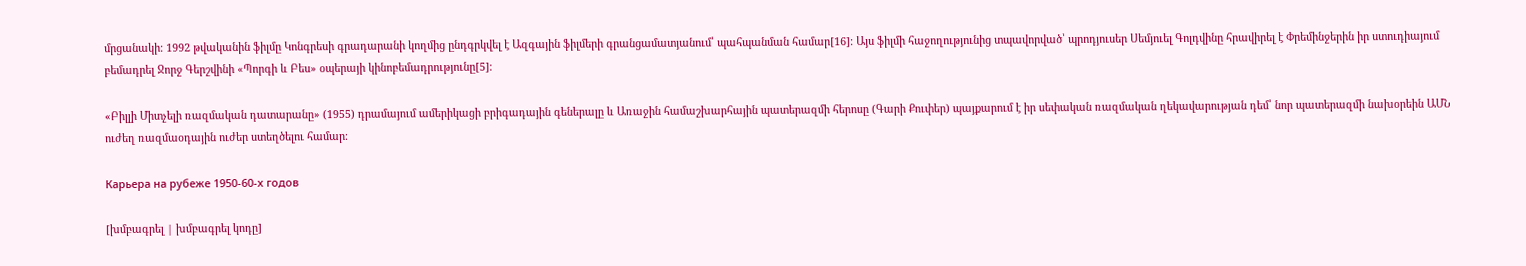մրցանակի։ 1992 թվականին ֆիլմը Կոնգրեսի գրադարանի կողմից ընդգրկվել է Ազգային ֆիլմերի գրանցամատյանում՝ պահպանման համար[16]։ Այս ֆիլմի հաջողությունից տպավորված՝ պրոդյուսեր Սեմյուել Գոլդվինը հրավիրել է Փրեմինջերին իր ստուդիայում բեմադրել Ջորջ Գերշվինի «Պորգի և Բես» օպերայի կինոբեմադրությունը[5]։

«Բիլլի Միտչելի ռազմական դատարանը» (1955) դրամայում ամերիկացի բրիգադային գեներալը և Առաջին համաշխարհային պատերազմի հերոսը (Գարի Քուփեր) պայքարում է իր սեփական ռազմական ղեկավարության դեմ՝ նոր պատերազմի նախօրեին ԱՄՆ ուժեղ ռազմաօդային ուժեր ստեղծելու համար։

Карьера на рубеже 1950-60-х годов

[խմբագրել | խմբագրել կոդը]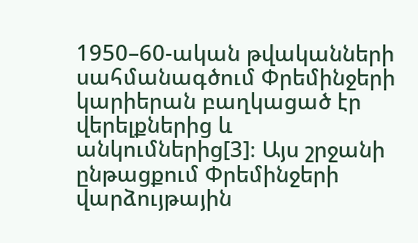1950–60-ական թվականների սահմանագծում Փրեմինջերի կարիերան բաղկացած էր վերելքներից և անկումներից[3]։ Այս շրջանի ընթացքում Փրեմինջերի վարձույթային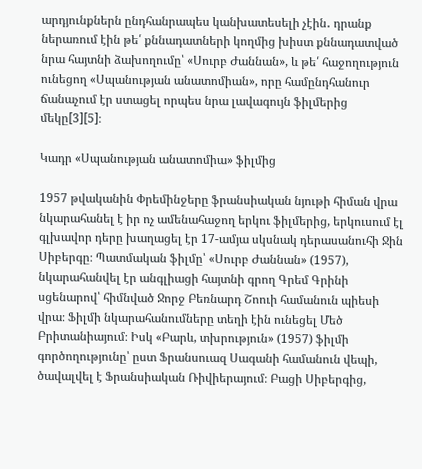արդյունքներն ընդհանրապես կանխատեսելի չէին․ դրանք ներառում էին թե՛ քննադատների կողմից խիստ քննադատված նրա հայտնի ձախողումը՝ «Սուրբ Ժաննան», և թե՛ հաջողություն ունեցող «Սպանության անատոմիան», որը համընդհանուր ճանաչում էր ստացել որպես նրա լավագույն ֆիլմերից մեկը[3][5]։

Կադր «Սպանության անատոմիա» ֆիլմից

1957 թվականին Փրեմինջերը ֆրանսիական նյութի հիման վրա նկարահանել է իր ոչ ամենահաջող երկու ֆիլմերից, երկուսում էլ գլխավոր դերը խաղացել էր 17-ամյա սկսնակ դերասանուհի Ջին Սիբերգը։ Պատմական ֆիլմը՝ «Սուրբ Ժաննան» (1957), նկարահանվել էր անգլիացի հայտնի գրող Գրեմ Գրինի սցենարով՝ հիմնված Ջորջ Բեռնարդ Շոուի համանուն պիեսի վրա։ Ֆիլմի նկարահանումները տեղի էին ունեցել Մեծ Բրիտանիայում։ Իսկ «Բարև, տխրություն» (1957) ֆիլմի գործողությունը՝ ըստ Ֆրանսուազ Սագանի համանուն վեպի, ծավալվել է Ֆրանսիական Ռիվիերայում։ Բացի Սիբերգից,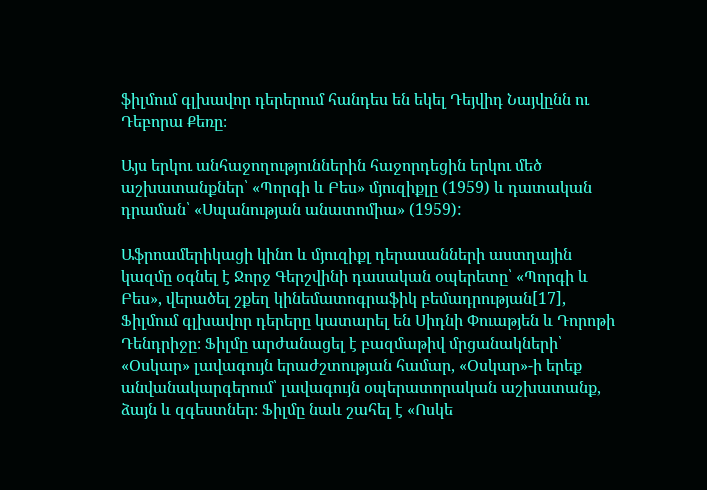ֆիլմում գլխավոր դերերում հանդես են եկել Դեյվիդ Նայվընն ու Դեբորա Քեռը։

Այս երկու անհաջողություններին հաջորդեցին երկու մեծ աշխատանքներ՝ «Պորգի և Բես» մյուզիքլը (1959) և դատական դրաման՝ «Սպանության անատոմիա» (1959):

Աֆրոամերիկացի կինո և մյուզիքլ դերասանների աստղային կազմը օգնել է Ջորջ Գերշվինի դասական օպերետը՝ «Պորգի և Բես», վերածել շքեղ կինեմատոգրաֆիկ բեմադրության[17], Ֆիլմում գլխավոր դերերը կատարել են Սիդնի Փուաթյեն և Դորոթի Դենդրիջը։ Ֆիլմը արժանացել է բազմաթիվ մրցանակների՝ «Օսկար» լավագույն երաժշտության համար, «Օսկար»-ի երեք անվանակարգերում՝ լավագույն օպերատորական աշխատանք, ձայն և զգեստներ։ Ֆիլմը նաև շահել է «Ոսկե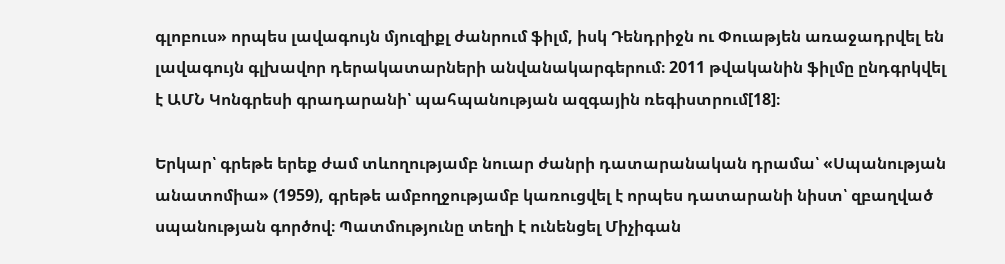գլոբուս» որպես լավագույն մյուզիքլ ժանրում ֆիլմ, իսկ Դենդրիջն ու Փուաթյեն առաջադրվել են լավագույն գլխավոր դերակատարների անվանակարգերում։ 2011 թվականին ֆիլմը ընդգրկվել է ԱՄՆ Կոնգրեսի գրադարանի՝ պահպանության ազգային ռեգիստրում[18]։

Երկար՝ գրեթե երեք ժամ տևողությամբ նուար ժանրի դատարանական դրամա՝ «Սպանության անատոմիա» (1959), գրեթե ամբողջությամբ կառուցվել է որպես դատարանի նիստ՝ զբաղված սպանության գործով։ Պատմությունը տեղի է ունենցել Միչիգան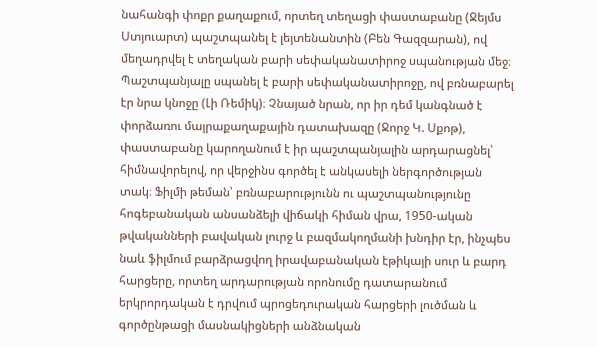նահանգի փոքր քաղաքում, որտեղ տեղացի փաստաբանը (Ջեյմս Ստյուարտ) պաշտպանել է լեյտենանտին (Բեն Գազզարան), ով մեղադրվել է տեղական բարի սեփականատիրոջ սպանության մեջ։ Պաշտպանյալը սպանել է բարի սեփականատիրոջը, ով բռնաբարել էր նրա կնոջը (Լի Ռեմիկ)։ Չնայած նրան, որ իր դեմ կանգնած է փորձառու մայրաքաղաքային դատախազը (Ջորջ Կ. Սքոթ), փաստաբանը կարողանում է իր պաշտպանյալին արդարացնել՝ հիմնավորելով, որ վերջինս գործել է անկասելի ներգործության տակ։ Ֆիլմի թեման՝ բռնաբարությունն ու պաշտպանությունը հոգեբանական անսանձելի վիճակի հիման վրա, 1950-ական թվականների բավական լուրջ և բազմակողմանի խնդիր էր, ինչպես նաև ֆիլմում բարձրացվող իրավաբանական էթիկայի սուր և բարդ հարցերը, որտեղ արդարության որոնումը դատարանում երկրորդական է դրվում պրոցեդուրական հարցերի լուծման և գործընթացի մասնակիցների անձնական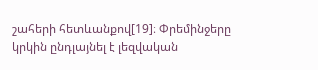շահերի հետևանքով[19]։ Փրեմինջերը կրկին ընդլայնել է լեզվական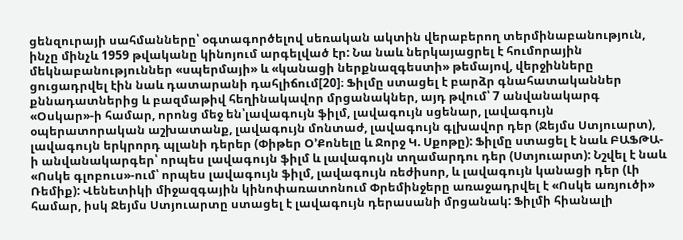ցենզուրայի սահմանները՝ օգտագործելով սեռական ակտին վերաբերող տերմինաբանություն, ինչը մինչև 1959 թվականը կինոյում արգելված էր: Նա նաև ներկայացրել է հումորային մեկնաբանություններ «սպերմայի» և «կանացի ներքնազգեստի» թեմայով, վերջինները ցուցադրվել էին նաև դատարանի դահլիճում[20]։ Ֆիլմը ստացել է բարձր գնահատականներ քննադատներից և բազմաթիվ հեղինակավոր մրցանակներ, այդ թվում՝ 7 անվանակարգ «Օսկար»-ի համար, որոնց մեջ են՝լավագույն ֆիլմ, լավագույն սցենար, լավագույն օպերատորական աշխատանք, լավագույն մոնտաժ, լավագույն գլխավոր դեր (Ջեյմս Ստյուարտ), լավագույն երկրորդ պլանի դերեր (Փիթեր Օ’Քոնելը և Ջորջ Կ. Սքոթը): Ֆիլմը ստացել է նաև ԲԱՖԹԱ-ի անվանակարգեր՝ որպես լավագույն ֆիլմ և լավագույն տղամարդու դեր (Ստյուարտ): Նշվել է նաև «Ոսկե գլոբուս»-ում՝ որպես լավագույն ֆիլմ, լավագույն ռեժիսոր, և լավագույն կանացի դեր (Լի Ռեմիք): Վենետիկի միջազգային կինոփառատոնում Փրեմինջերը առաջադրվել է «Ոսկե առյուծի» համար, իսկ Ջեյմս Ստյուարտը ստացել է լավագույն դերասանի մրցանակ: Ֆիլմի հիանալի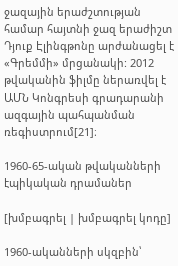ջազային երաժշտության համար հայտնի ջազ երաժիշտ Դյուք Էլինգթոնը արժանացել է «Գրեմմի» մրցանակի: 2012 թվականին ֆիլմը ներառվել է ԱՄՆ Կոնգրեսի գրադարանի ազգային պահպանման ռեգիստրում[21]։

1960-65-ական թվականների էպիկական դրամաներ

[խմբագրել | խմբագրել կոդը]

1960-ականների սկզբին՝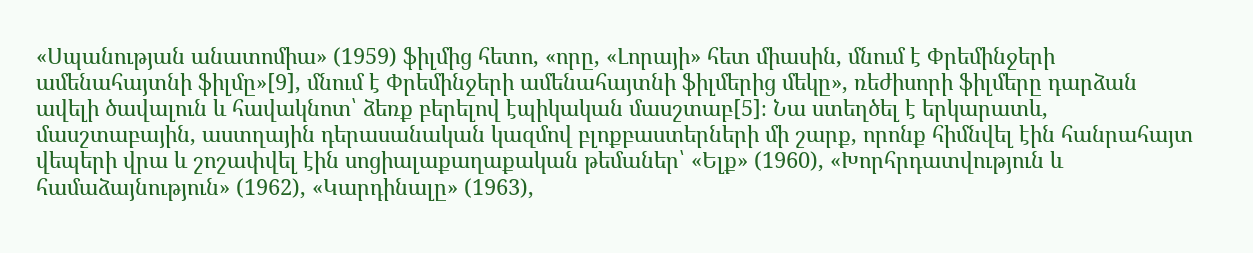«Սպանության անատոմիա» (1959) ֆիլմից հետո, «որը, «Լորայի» հետ միասին, մնում է Փրեմինջերի ամենահայտնի ֆիլմը»[9], մնում է Փրեմինջերի ամենահայտնի ֆիլմերից մեկը», ռեժիսորի ֆիլմերը դարձան ավելի ծավալուն և հավակնոտ՝ ձեռք բերելով էպիկական մասշտաբ[5]։ Նա ստեղծել է երկարատև, մասշտաբային, աստղային դերասանական կազմով բլոքբաստերների մի շարք, որոնք հիմնվել էին հանրահայտ վեպերի վրա և շոշափվել էին սոցիալաքաղաքական թեմաներ՝ «Ելք» (1960), «Խորհրդատվություն և համաձայնություն» (1962), «Կարդինալը» (1963),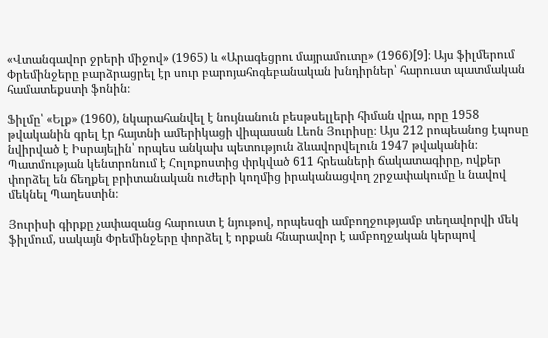«Վտանգավոր ջրերի միջով» (1965) և «Արագեցրու մայրամուտը» (1966)[9]։ Այս ֆիլմերում Փրեմինջերը բարձրացրել էր սուր բարոյահոգեբանական խնդիրներ՝ հարուստ պատմական համատեքստի ֆոնին։

Ֆիլմը՝ «Ելք» (1960), նկարահանվել է նույնանուն բեսթսելլերի հիման վրա, որը 1958 թվականին գրել էր հայտնի ամերիկացի վիպասան Լեոն Յուրիսը։ Այս 212 րոպեանոց էպոսը նվիրված է Իսրայելին՝ որպես անկախ պետություն ձևավորվելուն 1947 թվականին։ Պատմության կենտրոնում է Հոլոքոստից փրկված 611 հրեաների ճակատագիրը, ովքեր փորձել են ճեղքել բրիտանական ուժերի կողմից իրականացվող շրջափակումը և նավով մեկնել Պաղեստին։

Յուրիսի գիրքը չափազանց հարուստ է նյութով, որպեսզի ամբողջությամբ տեղավորվի մեկ ֆիլմում, սակայն Փրեմինջերը փորձել է որքան հնարավոր է ամբողջական կերպով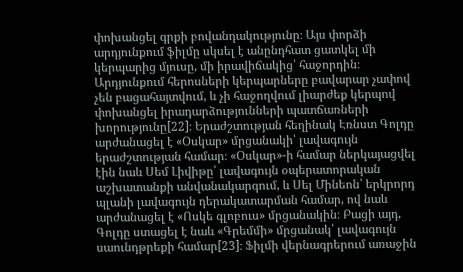փոխանցել գրքի բովանդակությունը։ Այս փորձի արդյունքում ֆիլմը սկսել է անընդհատ ցատկել մի կերպարից մյուսը, մի իրավիճակից՝ հաջորդին։ Արդյունքում հերոսների կերպարները բավարար չափով չեն բացահայտվում, և չի հաջողվում լիարժեք կերպով փոխանցել իրադարձությունների պատճառների խորությունը[22]։ Երաժշտության հեղինակ Էռնստ Գոլդը արժանացել է «Օսկար» մրցանակի՝ լավագույն երաժշտության համար։ «Օսկար»-ի համար ներկայացվել էին նաև Սեմ Լիվիթը՝ լավագույն օպերատորական աշխատանքի անվանակարգում, և Սել Մինեոն՝ երկրորդ պլանի լավագույն դերակատարման համար, ով նաև արժանացել է «Ոսկե գլոբուս» մրցանակին։ Բացի այդ, Գոլդը ստացել է նաև «Գրեմմի» մրցանակ՝ լավագույն սաունդթրեքի համար[23]։ Ֆիլմի վերնագրերում առաջին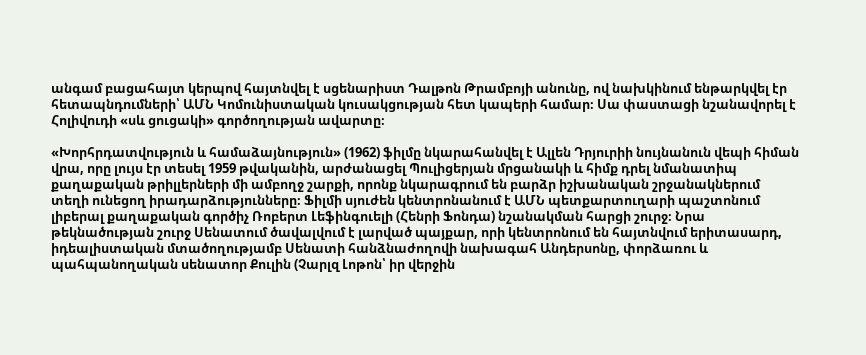անգամ բացահայտ կերպով հայտնվել է սցենարիստ Դալթոն Թրամբոյի անունը, ով նախկինում ենթարկվել էր հետապնդումների՝ ԱՄՆ Կոմունիստական կուսակցության հետ կապերի համար։ Սա փաստացի նշանավորել է Հոլիվուդի «սև ցուցակի» գործողության ավարտը։

«Խորհրդատվություն և համաձայնություն» (1962) ֆիլմը նկարահանվել է Ալլեն Դրյուրիի նույնանուն վեպի հիման վրա, որը լույս էր տեսել 1959 թվականին, արժանացել Պուլիցերյան մրցանակի և հիմք դրել նմանատիպ քաղաքական թրիլլերների մի ամբողջ շարքի, որոնք նկարագրում են բարձր իշխանական շրջանակներում տեղի ունեցող իրադարձությունները։ Ֆիլմի սյուժեն կենտրոնանում է ԱՄՆ պետքարտուղարի պաշտոնում լիբերալ քաղաքական գործիչ Ռոբերտ Լեֆինգուելի (Հենրի Ֆոնդա) նշանակման հարցի շուրջ։ Նրա թեկնածության շուրջ Սենատում ծավալվում է լարված պայքար, որի կենտրոնում են հայտնվում երիտասարդ, իդեալիստական մտածողությամբ Սենատի հանձնաժողովի նախագահ Անդերսոնը, փորձառու և պահպանողական սենատոր Քուլին (Չարլզ Լոթոն՝ իր վերջին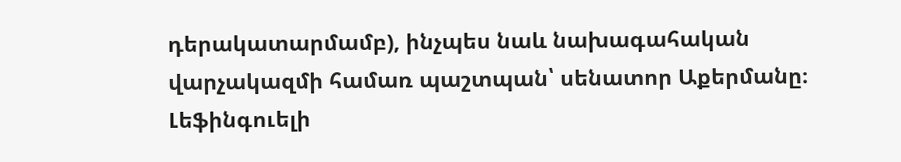դերակատարմամբ), ինչպես նաև նախագահական վարչակազմի համառ պաշտպան՝ սենատոր Աքերմանը։ Լեֆինգուելի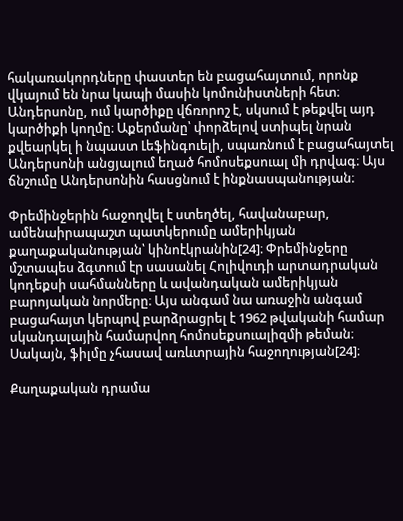հակառակորդները փաստեր են բացահայտում, որոնք վկայում են նրա կապի մասին կոմունիստների հետ։ Անդերսոնը, ում կարծիքը վճռորոշ է, սկսում է թեքվել այդ կարծիքի կողմը։ Աքերմանը՝ փորձելով ստիպել նրան քվեարկել ի նպաստ Լեֆինգուելի, սպառնում է բացահայտել Անդերսոնի անցյալում եղած հոմոսեքսուալ մի դրվագ։ Այս ճնշումը Անդերսոնին հասցնում է ինքնասպանության։

Փրեմինջերին հաջողվել է ստեղծել, հավանաբար, ամենաիրապաշտ պատկերումը ամերիկյան քաղաքականության՝ կինոէկրանին[24]։ Փրեմինջերը մշտապես ձգտում էր սասանել Հոլիվուդի արտադրական կոդեքսի սահմանները և ավանդական ամերիկյան բարոյական նորմերը։ Այս անգամ նա առաջին անգամ բացահայտ կերպով բարձրացրել է 1962 թվականի համար սկանդալային համարվող հոմոսեքսուալիզմի թեման։ Սակայն, ֆիլմը չհասավ առևտրային հաջողության[24]։

Քաղաքական դրամա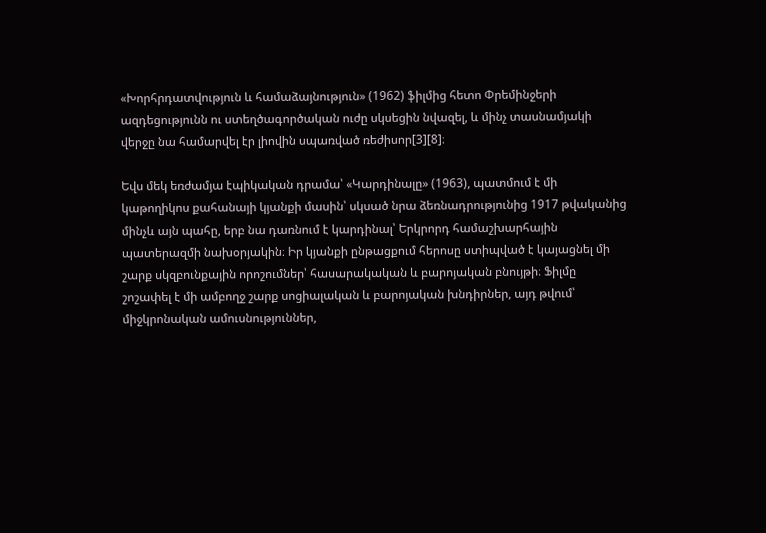«Խորհրդատվություն և համաձայնություն» (1962) ֆիլմից հետո Փրեմինջերի ազդեցությունն ու ստեղծագործական ուժը սկսեցին նվազել, և մինչ տասնամյակի վերջը նա համարվել էր լիովին սպառված ռեժիսոր[3][8]։

Եվս մեկ եռժամյա էպիկական դրամա՝ «Կարդինալը» (1963), պատմում է մի կաթողիկոս քահանայի կյանքի մասին՝ սկսած նրա ձեռնադրությունից 1917 թվականից մինչև այն պահը, երբ նա դառնում է կարդինալ՝ Երկրորդ համաշխարհային պատերազմի նախօրյակին։ Իր կյանքի ընթացքում հերոսը ստիպված է կայացնել մի շարք սկզբունքային որոշումներ՝ հասարակական և բարոյական բնույթի։ Ֆիլմը շոշափել է մի ամբողջ շարք սոցիալական և բարոյական խնդիրներ, այդ թվում՝ միջկրոնական ամուսնություններ,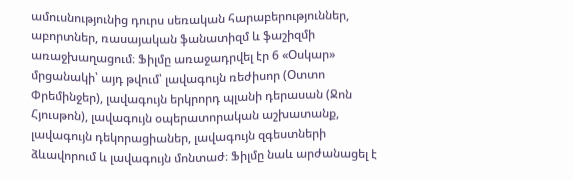ամուսնությունից դուրս սեռական հարաբերություններ, աբորտներ, ռասայական ֆանատիզմ և ֆաշիզմի առաջխաղացում։ Ֆիլմը առաջադրվել էր 6 «Օսկար» մրցանակի՝ այդ թվում՝ լավագույն ռեժիսոր (Օտտո Փրեմինջեր), լավագույն երկրորդ պլանի դերասան (Ջոն Հյուսթոն), լավագույն օպերատորական աշխատանք, լավագույն դեկորացիաներ, լավագույն զգեստների ձևավորում և լավագույն մոնտաժ։ Ֆիլմը նաև արժանացել է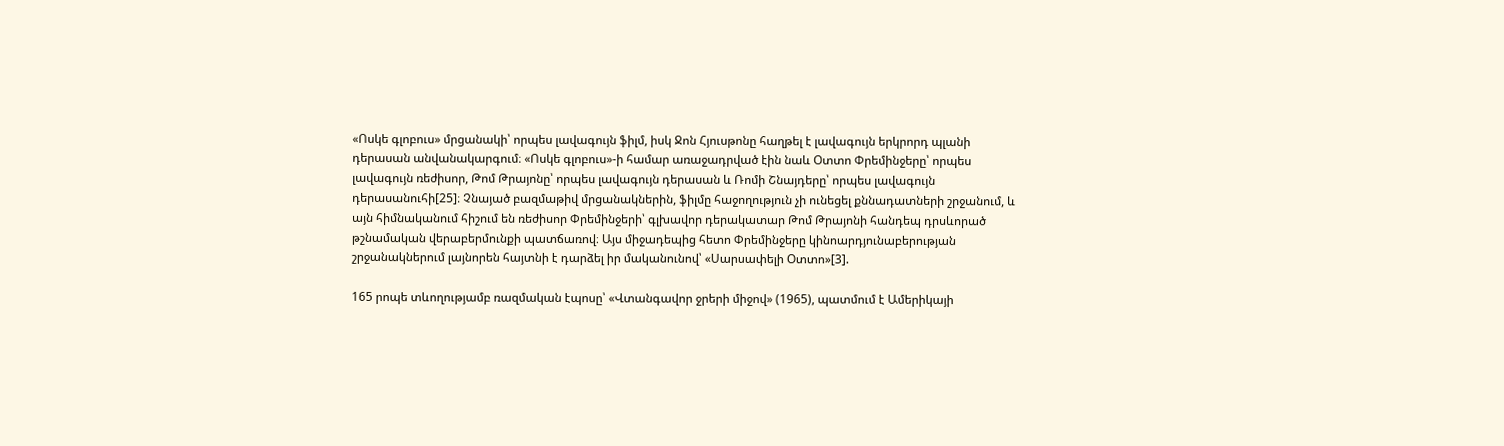«Ոսկե գլոբուս» մրցանակի՝ որպես լավագույն ֆիլմ, իսկ Ջոն Հյուսթոնը հաղթել է լավագույն երկրորդ պլանի դերասան անվանակարգում։ «Ոսկե գլոբուս»-ի համար առաջադրված էին նաև Օտտո Փրեմինջերը՝ որպես լավագույն ռեժիսոր, Թոմ Թրայոնը՝ որպես լավագույն դերասան և Ռոմի Շնայդերը՝ որպես լավագույն դերասանուհի[25]։ Չնայած բազմաթիվ մրցանակներին, ֆիլմը հաջողություն չի ունեցել քննադատների շրջանում, և այն հիմնականում հիշում են ռեժիսոր Փրեմինջերի՝ գլխավոր դերակատար Թոմ Թրայոնի հանդեպ դրսևորած թշնամական վերաբերմունքի պատճառով։ Այս միջադեպից հետո Փրեմինջերը կինոարդյունաբերության շրջանակներում լայնորեն հայտնի է դարձել իր մականունով՝ «Սարսափելի Օտտո»[3].

165 րոպե տևողությամբ ռազմական էպոսը՝ «Վտանգավոր ջրերի միջով» (1965), պատմում է Ամերիկայի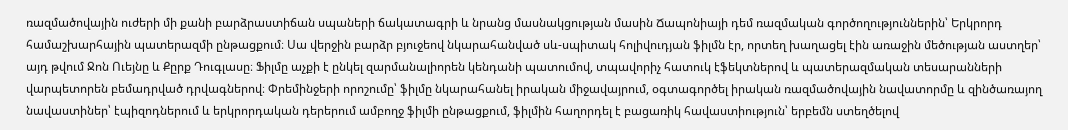ռազմածովային ուժերի մի քանի բարձրաստիճան սպաների ճակատագրի և նրանց մասնակցության մասին Ճապոնիայի դեմ ռազմական գործողություններին՝ Երկրորդ համաշխարհային պատերազմի ընթացքում։ Սա վերջին բարձր բյուջեով նկարահանված սև-սպիտակ հոլիվուդյան ֆիլմն էր, որտեղ խաղացել էին առաջին մեծության աստղեր՝ այդ թվում Ջոն Ուեյնը և Քըրք Դուգլասը։ Ֆիլմը աչքի է ընկել զարմանալիորեն կենդանի պատումով, տպավորիչ հատուկ էֆեկտներով և պատերազմական տեսարանների վարպետորեն բեմադրված դրվագներով։ Փրեմինջերի որոշումը՝ ֆիլմը նկարահանել իրական միջավայրում, օգտագործել իրական ռազմածովային նավատորմը և զինծառայող նավաստիներ՝ էպիզոդներում և երկրորդական դերերում ամբողջ ֆիլմի ընթացքում, ֆիլմին հաղորդել է բացառիկ հավաստիություն՝ երբեմն ստեղծելով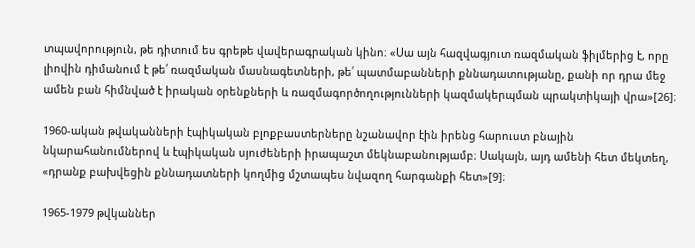տպավորություն, թե դիտում ես գրեթե վավերագրական կինո։ «Սա այն հազվագյուտ ռազմական ֆիլմերից է, որը լիովին դիմանում է թե՛ ռազմական մասնագետների, թե՛ պատմաբանների քննադատությանը, քանի որ դրա մեջ ամեն բան հիմնված է իրական օրենքների և ռազմագործողությունների կազմակերպման պրակտիկայի վրա»[26]։

1960-ական թվականների էպիկական բլոքբաստերները նշանավոր էին իրենց հարուստ բնային նկարահանումներով և էպիկական սյուժեների իրապաշտ մեկնաբանությամբ։ Սակայն, այդ ամենի հետ մեկտեղ, «դրանք բախվեցին քննադատների կողմից մշտապես նվազող հարգանքի հետ»[9]։

1965-1979 թվկաններ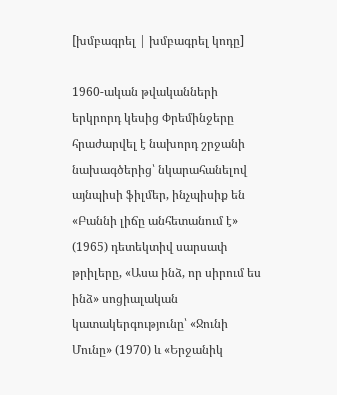[խմբագրել | խմբագրել կոդը]

1960-ական թվականների երկրորդ կեսից Փրեմինջերը հրաժարվել է նախորդ շրջանի նախագծերից՝ նկարահանելով այնպիսի ֆիլմեր, ինչպիսիք են «Բաննի լիճը անհետանում է» (1965) դետեկտիվ սարսափ թրիլերը, «Ասա ինձ, որ սիրում ես ինձ» սոցիալական կատակերգությունը՝ «Ջունի Մունը» (1970) և «Երջանիկ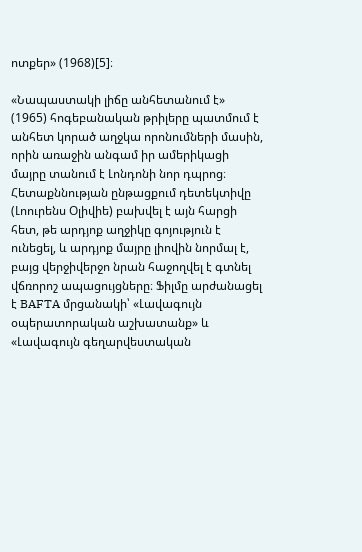ոտքեր» (1968)[5]։

«Նապաստակի լիճը անհետանում է» (1965) հոգեբանական թրիլերը պատմում է անհետ կորած աղջկա որոնումների մասին, որին առաջին անգամ իր ամերիկացի մայրը տանում է Լոնդոնի նոր դպրոց։ Հետաքննության ընթացքում դետեկտիվը (Լոուրենս Օլիվիե) բախվել է այն հարցի հետ, թե արդյոք աղջիկը գոյություն է ունեցել, և արդյոք մայրը լիովին նորմալ է, բայց վերջիվերջո նրան հաջողվել է գտնել վճռորոշ ապացույցները։ Ֆիլմը արժանացել է BAFTA մրցանակի՝ «Լավագույն օպերատորական աշխատանք» և «Լավագույն գեղարվեստական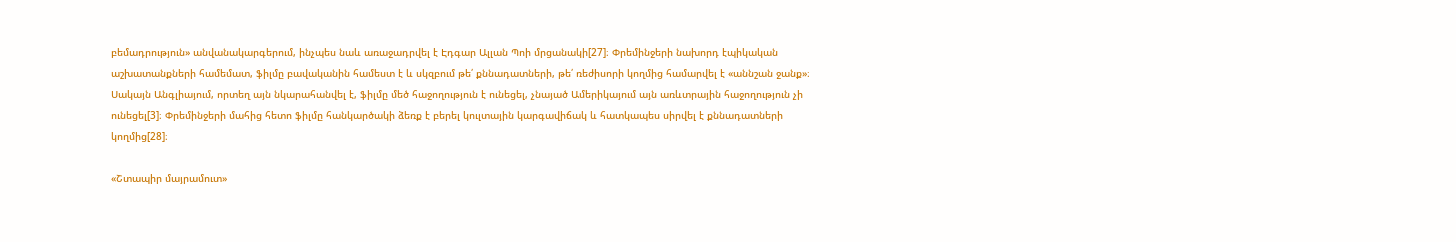բեմադրություն» անվանակարգերում, ինչպես նաև առաջադրվել է Էդգար Ալլան Պոի մրցանակի[27]։ Փրեմինջերի նախորդ էպիկական աշխատանքների համեմատ, ֆիլմը բավականին համեստ է և սկզբում թե՛ քննադատների, թե՛ ռեժիսորի կողմից համարվել է «աննշան ջանք»։ Սակայն Անգլիայում, որտեղ այն նկարահանվել է, ֆիլմը մեծ հաջողություն է ունեցել, չնայած Ամերիկայում այն առևտրային հաջողություն չի ունեցել[3]։ Փրեմինջերի մահից հետո ֆիլմը հանկարծակի ձեռք է բերել կուլտային կարգավիճակ և հատկապես սիրվել է քննադատների կողմից[28]։

«Շտապիր մայրամուտ»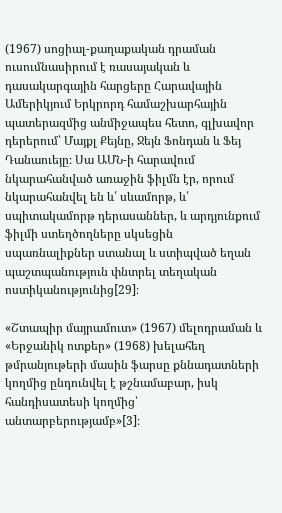(1967) սոցիալ-քաղաքական դրաման ուսումնասիրում է ռասայական և դասակարգային հարցերը Հարավային Ամերիկյում Երկրորդ համաշխարհային պատերազմից անմիջապես հետո, գլխավոր դերերում՝ Մայքլ Քեյնը, Ջեյն Ֆոնդան և Ֆեյ Դանաուեյը։ Սա ԱՄՆ-ի հարավում նկարահանված առաջին ֆիլմն էր, որում նկարահանվել են և՛ սևամորթ, և՛ սպիտակամորթ դերասաններ, և արդյունքում ֆիլմի ստեղծողները սկսեցին սպառնալիքներ ստանալ և ստիպված եղան պաշտպանություն փնտրել տեղական ոստիկանությունից[29]։

«Շտապիր մայրամուտ» (1967) մելոդրաման և «Երջանիկ ոտքեր» (1968) խելահեղ թմրանյութերի մասին ֆարսը քննադատների կողմից ընդունվել է թշնամաբար, իսկ հանդիսատեսի կողմից՝ անտարբերությամբ»[3]։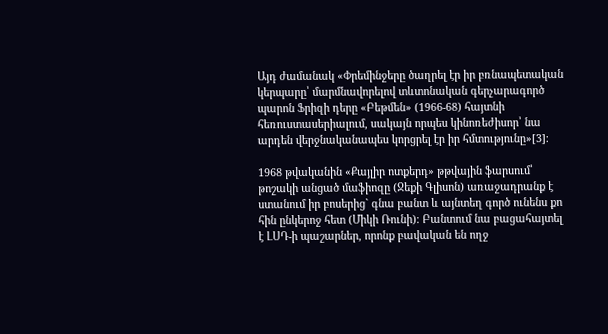Այդ ժամանակ «Փրեմինջերը ծաղրել էր իր բռնապետական կերպարը՝ մարմնավորելով տևտոնական գերչարագործ պարոն Ֆրիզի դերը «Բեթմեն» (1966-68) հայտնի հեռուստասերիալում, սակայն որպես կինոռեժիսոր՝ նա արդեն վերջնականապես կորցրել էր իր հմտությունը»[3]։

1968 թվականին «Քայլիր ոտքերդ» թթվային ֆարսում՝ թոշակի անցած մաֆիոզը (Ջեքի Գլիսոն) առաջադրանք է ստանում իր բոսերից` գնա բանտ և այնտեղ գործ ունենս քո հին ընկերոջ հետ (Միկի Ռունի)։ Բանտում նա բացահայտել է ԼՍԴ-ի պաշարներ, որոնք բավական են ողջ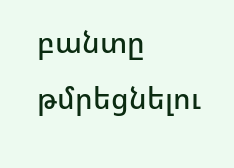բանտը թմրեցնելու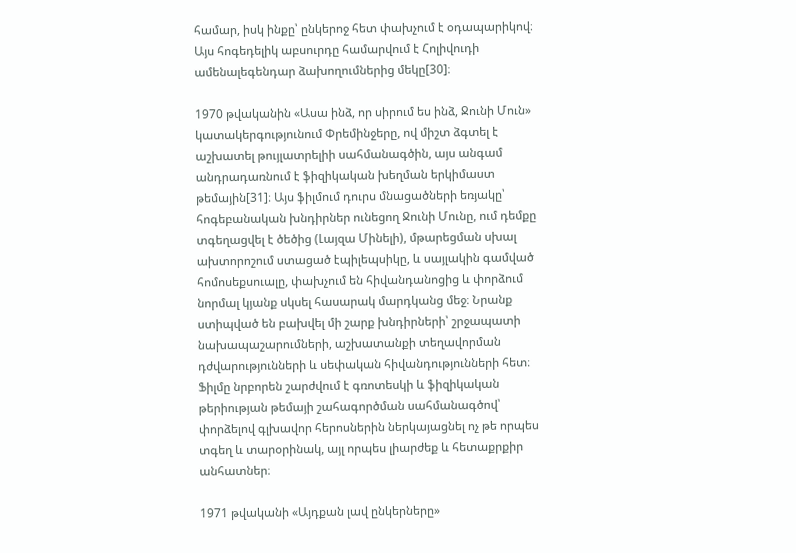համար, իսկ ինքը՝ ընկերոջ հետ փախչում է օդապարիկով։ Այս հոգեդելիկ աբսուրդը համարվում է Հոլիվուդի ամենալեգենդար ձախողումներից մեկը[30]։

1970 թվականին «Ասա ինձ, որ սիրում ես ինձ, Ջունի Մուն» կատակերգությունում Փրեմինջերը, ով միշտ ձգտել է աշխատել թույլատրելիի սահմանագծին, այս անգամ անդրադառնում է ֆիզիկական խեղման երկիմաստ թեմային[31]։ Այս ֆիլմում դուրս մնացածների եռյակը՝ հոգեբանական խնդիրներ ունեցող Ջունի Մունը, ում դեմքը տգեղացվել է ծեծից (Լայզա Մինելի), մթարեցման սխալ ախտորոշում ստացած էպիլեպսիկը, և սայլակին գամված հոմոսեքսուալը, փախչում են հիվանդանոցից և փորձում նորմալ կյանք սկսել հասարակ մարդկանց մեջ։ Նրանք ստիպված են բախվել մի շարք խնդիրների՝ շրջապատի նախապաշարումների, աշխատանքի տեղավորման դժվարությունների և սեփական հիվանդությունների հետ։ Ֆիլմը նրբորեն շարժվում է գռոտեսկի և ֆիզիկական թերիության թեմայի շահագործման սահմանագծով՝ փորձելով գլխավոր հերոսներին ներկայացնել ոչ թե որպես տգեղ և տարօրինակ, այլ որպես լիարժեք և հետաքրքիր անհատներ։

1971 թվականի «Այդքան լավ ընկերները»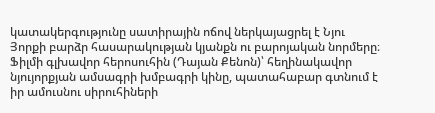կատակերգությունը սատիրային ոճով ներկայացրել է Նյու Յորքի բարձր հասարակության կյանքն ու բարոյական նորմերը։ Ֆիլմի գլխավոր հերոսուհին (Դայան Քենոն)՝ հեղինակավոր նյույորքյան ամսագրի խմբագրի կինը, պատահաբար գտնում է իր ամուսնու սիրուհիների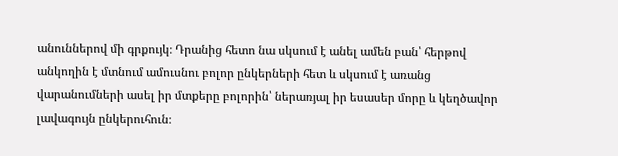անուններով մի գրքույկ։ Դրանից հետո նա սկսում է անել ամեն բան՝ հերթով անկողին է մտնում ամուսնու բոլոր ընկերների հետ և սկսում է առանց վարանումների ասել իր մտքերը բոլորին՝ ներառյալ իր եսասեր մորը և կեղծավոր լավագույն ընկերուհուն։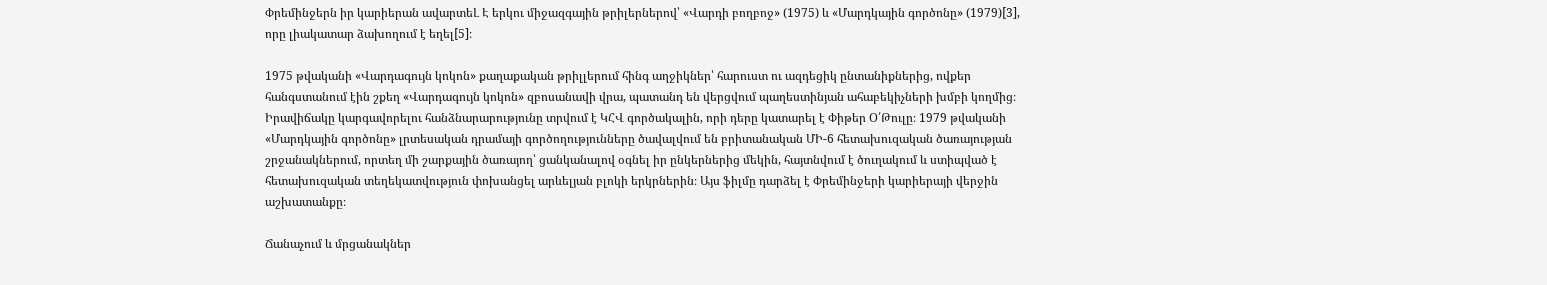Փրեմինջերն իր կարիերան ավարտեԼ Է երկու միջազգային թրիլերներով՝ «Վարդի բողբոջ» (1975) և «Մարդկային գործոնը» (1979)[3], որը լիակատար ձախողում է եղել[5]։

1975 թվականի «Վարդագույն կոկոն» քաղաքական թրիլլերում հինգ աղջիկներ՝ հարուստ ու ազդեցիկ ընտանիքներից, ովքեր հանգստանում էին շքեղ «Վարդագույն կոկոն» զբոսանավի վրա, պատանդ են վերցվում պաղեստինյան ահաբեկիչների խմբի կողմից։ Իրավիճակը կարգավորելու հանձնարարությունը տրվում է ԿՀՎ գործակալին, որի դերը կատարել է Փիթեր Օ՛Թուլը։ 1979 թվականի «Մարդկային գործոնը» լրտեսական դրամայի գործողությունները ծավալվում են բրիտանական ՄԻ-6 հետախուզական ծառայության շրջանակներում, որտեղ մի շարքային ծառայող՝ ցանկանալով օգնել իր ընկերներից մեկին, հայտնվում է ծուղակում և ստիպված է հետախուզական տեղեկատվություն փոխանցել արևելյան բլոկի երկրներին։ Այս ֆիլմը դարձել է Փրեմինջերի կարիերայի վերջին աշխատանքը։

Ճանաչում և մրցանակներ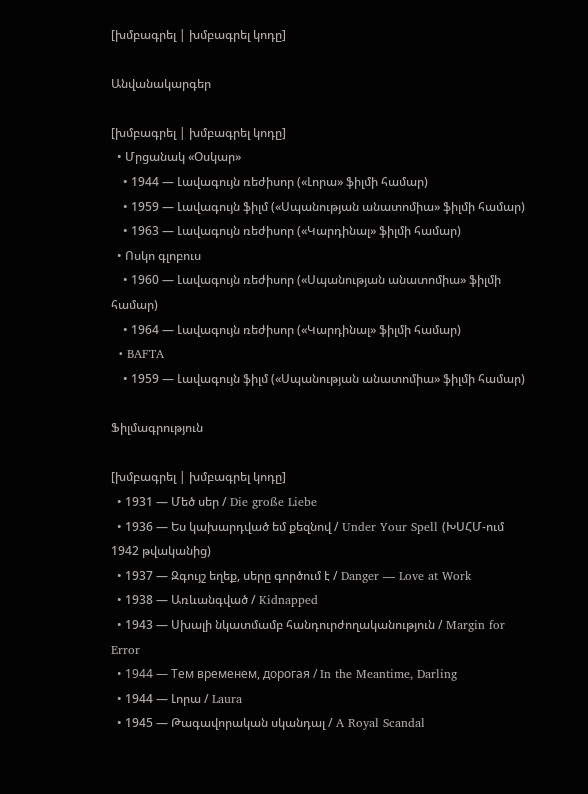[խմբագրել | խմբագրել կոդը]

Անվանակարգեր

[խմբագրել | խմբագրել կոդը]
  • Մրցանակ «Օսկար»
    • 1944 — Լավագույն ռեժիսոր («Լորա» ֆիլմի համար)
    • 1959 — Լավագույն ֆիլմ («Սպանության անատոմիա» ֆիլմի համար)
    • 1963 — Լավագույն ռեժիսոր («Կարդինալ» ֆիլմի համար)
  • Ոսկո գլոբուս
    • 1960 — Լավագույն ռեժիսոր («Սպանության անատոմիա» ֆիլմի համար)
    • 1964 — Լավագույն ռեժիսոր («Կարդինալ» ֆիլմի համար)
  • BAFTA
    • 1959 — Լավագույն ֆիլմ («Սպանության անատոմիա» ֆիլմի համար)

Ֆիլմագրություն

[խմբագրել | խմբագրել կոդը]
  • 1931 — Մեծ սեր / Die große Liebe
  • 1936 — Ես կախարդված եմ քեզնով / Under Your Spell (ԽՍՀՄ-ում 1942 թվականից)
  • 1937 — Զգույշ եղեք, սերը գործում է / Danger — Love at Work
  • 1938 — Առևանգված / Kidnapped
  • 1943 — Սխալի նկատմամբ հանդուրժողականություն / Margin for Error
  • 1944 — Тем временем, дорогая / In the Meantime, Darling
  • 1944 — Լորա / Laura
  • 1945 — Թագավորական սկանդալ / A Royal Scandal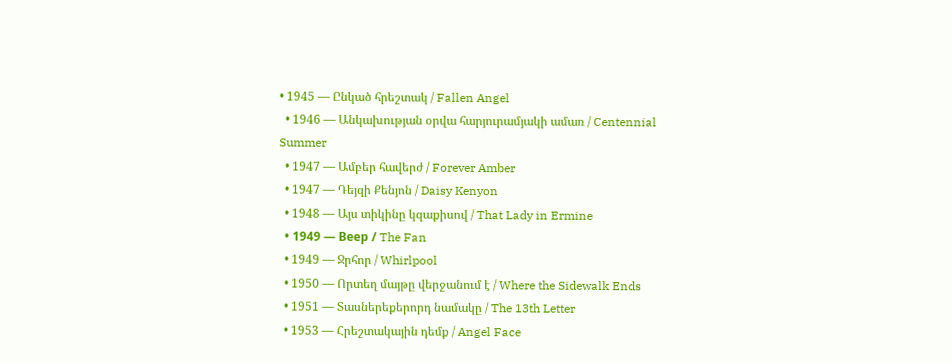• 1945 — Ընկած հրեշտակ / Fallen Angel
  • 1946 — Անկախության օրվա հարյուրամյակի ամառ / Centennial Summer
  • 1947 — Ամբեր հավերժ / Forever Amber
  • 1947 — Դեյզի Քենյոն / Daisy Kenyon
  • 1948 — Այս տիկինը կզաքիսով / That Lady in Ermine
  • 1949 — Веер / The Fan
  • 1949 — Ջրհոր / Whirlpool
  • 1950 — Որտեղ մայթը վերջանում է / Where the Sidewalk Ends
  • 1951 — Տասներեքերորդ նամակը / The 13th Letter
  • 1953 — Հրեշտակային դեմք / Angel Face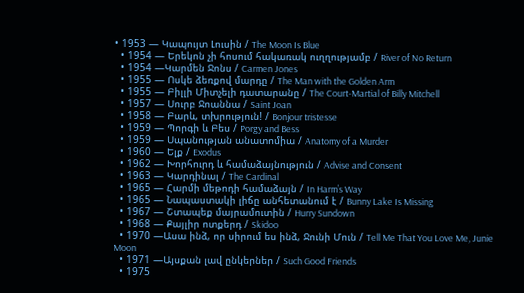• 1953 — Կապույտ Լուսին / The Moon Is Blue
  • 1954 — Երեկոն չի հոսում հակառակ ուղղությամբ / River of No Return
  • 1954 —Կարմեն Ջոնս / Carmen Jones
  • 1955 — Ոսկե ձեռքով մարդը / The Man with the Golden Arm
  • 1955 — Բիլլի Միտչելի դատարանը / The Court-Martial of Billy Mitchell
  • 1957 — Սուրբ Ջոաննա / Saint Joan
  • 1958 — Բարև, տխրություն! / Bonjour tristesse
  • 1959 — Պորգի և Բես / Porgy and Bess
  • 1959 — Սպանության անատոմիա / Anatomy of a Murder
  • 1960 — Ելք / Exodus
  • 1962 — Խորհուրդ և համաձայնություն / Advise and Consent
  • 1963 — Կարդինալ / The Cardinal
  • 1965 — Հարմի մեթոդի համաձայն / In Harm’s Way
  • 1965 — Նապաստակի լիճը անհետանում է / Bunny Lake Is Missing
  • 1967 — Շտապեք մայրամուտին / Hurry Sundown
  • 1968 — Քայլիր ոտքերդ / Skidoo
  • 1970 —Ասա ինձ, որ սիրում ես ինձ, Ջունի Մուն / Tell Me That You Love Me, Junie Moon
  • 1971 —Այսքան լավ ընկերներ / Such Good Friends
  • 1975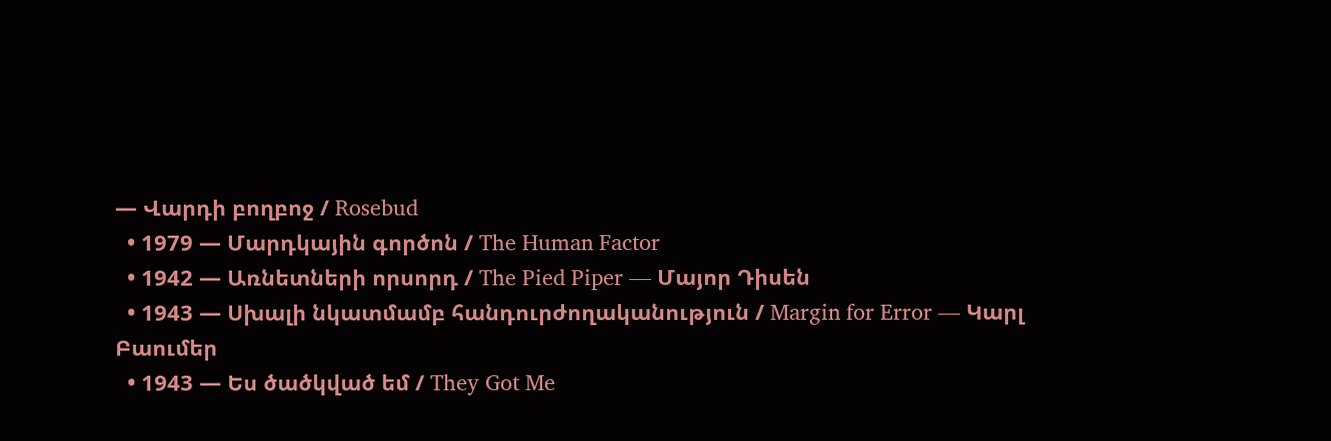— Վարդի բողբոջ / Rosebud
  • 1979 — Մարդկային գործոն / The Human Factor
  • 1942 — Առնետների որսորդ / The Pied Piper — Մայոր Դիսեն
  • 1943 — Սխալի նկատմամբ հանդուրժողականություն / Margin for Error — Կարլ Բաումեր
  • 1943 — Ես ծածկված եմ / They Got Me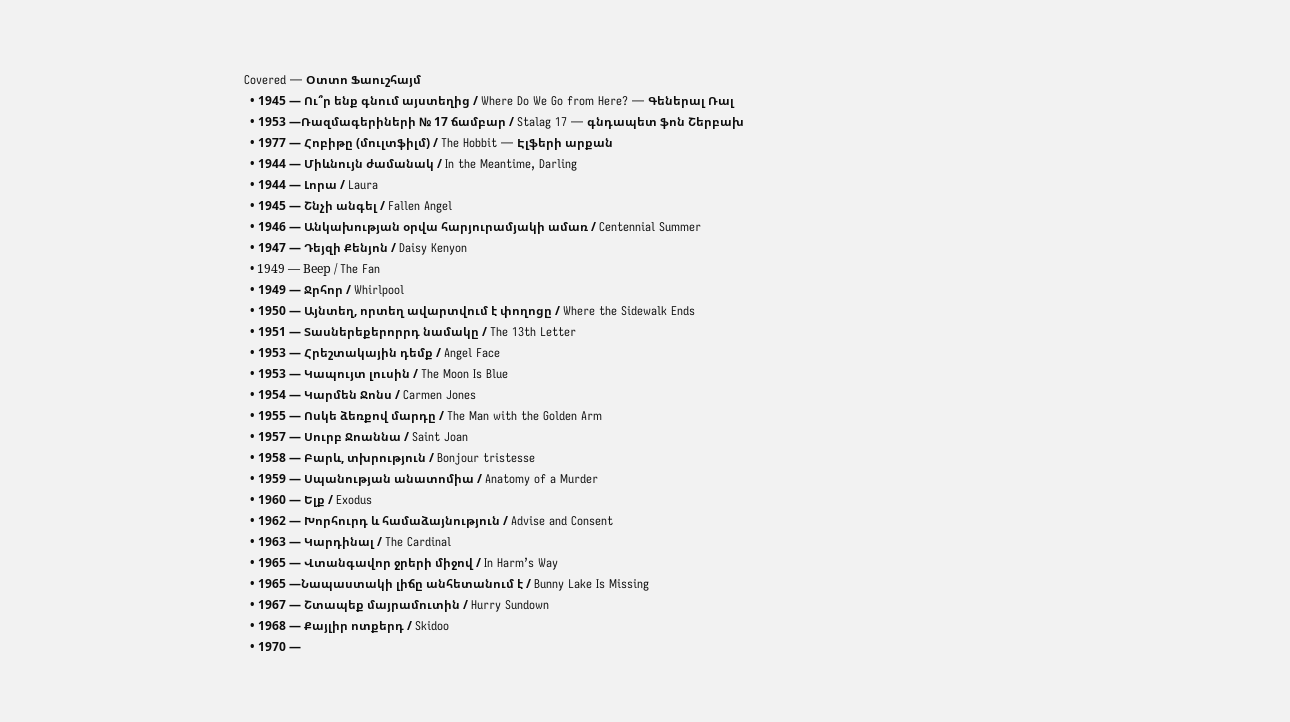Covered — Օտտո Ֆաուշհայմ
  • 1945 — Ու՞ր ենք գնում այստեղից / Where Do We Go from Here? — Գեներալ Ռալ
  • 1953 —Ռազմագերիների № 17 ճամբար / Stalag 17 — գնդապետ ֆոն Շերբախ
  • 1977 — Հոբիթը (մուլտֆիլմ) / The Hobbit — Էլֆերի արքան
  • 1944 — Միևնույն ժամանակ / In the Meantime, Darling
  • 1944 — Լորա / Laura
  • 1945 — Շնչի անգել / Fallen Angel
  • 1946 — Անկախության օրվա հարյուրամյակի ամառ / Centennial Summer
  • 1947 — Դեյզի Քենյոն / Daisy Kenyon
  • 1949 — Веер / The Fan
  • 1949 — Ջրհոր / Whirlpool
  • 1950 — Այնտեղ, որտեղ ավարտվում է փողոցը / Where the Sidewalk Ends
  • 1951 — Տասներեքերորրդ նամակը / The 13th Letter
  • 1953 — Հրեշտակային դեմք / Angel Face
  • 1953 — Կապույտ լուսին / The Moon Is Blue
  • 1954 — Կարմեն Ջոնս / Carmen Jones
  • 1955 — Ոսկե ձեռքով մարդը / The Man with the Golden Arm
  • 1957 — Սուրբ Ջոաննա / Saint Joan
  • 1958 — Բարև, տխրություն / Bonjour tristesse
  • 1959 — Սպանության անատոմիա / Anatomy of a Murder
  • 1960 — Ելք / Exodus
  • 1962 — Խորհուրդ և համաձայնություն / Advise and Consent
  • 1963 — Կարդինալ / The Cardinal
  • 1965 — Վտանգավոր ջրերի միջով / In Harm’s Way
  • 1965 —Նապաստակի լիճը անհետանում է / Bunny Lake Is Missing
  • 1967 — Շտապեք մայրամուտին / Hurry Sundown
  • 1968 — Քայլիր ոտքերդ / Skidoo
  • 1970 —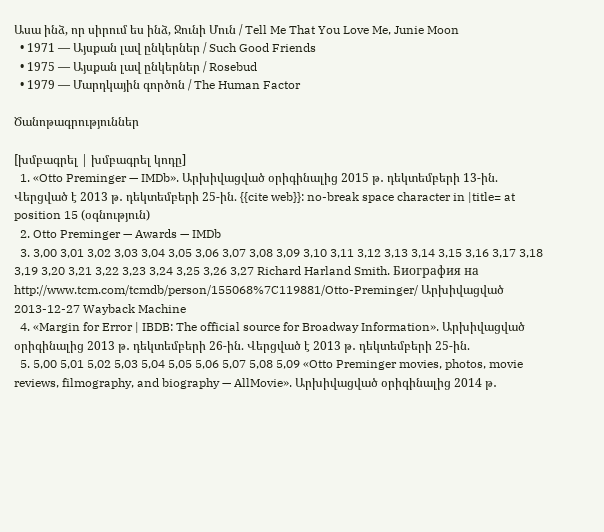Ասա ինձ, որ սիրում ես ինձ, Ջունի Մուն / Tell Me That You Love Me, Junie Moon
  • 1971 — Այսքան լավ ընկերներ / Such Good Friends
  • 1975 — Այսքան լավ ընկերներ / Rosebud
  • 1979 — Մարդկային գործոն / The Human Factor

Ծանոթագրություններ

[խմբագրել | խմբագրել կոդը]
  1. «Otto Preminger — IMDb». Արխիվացված օրիգինալից 2015 թ․ դեկտեմբերի 13-ին. Վերցված է 2013 թ․ դեկտեմբերի 25-ին. {{cite web}}: no-break space character in |title= at position 15 (օգնություն)
  2. Otto Preminger — Awards — IMDb
  3. 3,00 3,01 3,02 3,03 3,04 3,05 3,06 3,07 3,08 3,09 3,10 3,11 3,12 3,13 3,14 3,15 3,16 3,17 3,18 3,19 3,20 3,21 3,22 3,23 3,24 3,25 3,26 3,27 Richard Harland Smith. Биография на http://www.tcm.com/tcmdb/person/155068%7C119881/Otto-Preminger/ Արխիվացված 2013-12-27 Wayback Machine
  4. «Margin for Error | IBDB: The official source for Broadway Information». Արխիվացված օրիգինալից 2013 թ․ դեկտեմբերի 26-ին. Վերցված է 2013 թ․ դեկտեմբերի 25-ին.
  5. 5,00 5,01 5,02 5,03 5,04 5,05 5,06 5,07 5,08 5,09 «Otto Preminger movies, photos, movie reviews, filmography, and biography — AllMovie». Արխիվացված օրիգինալից 2014 թ․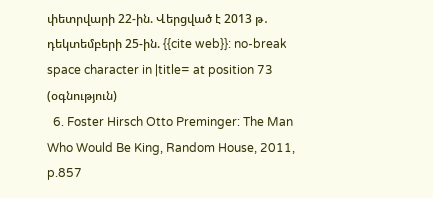փետրվարի 22-ին. Վերցված է 2013 թ․ դեկտեմբերի 25-ին. {{cite web}}: no-break space character in |title= at position 73 (օգնություն)
  6. Foster Hirsch Otto Preminger: The Man Who Would Be King, Random House, 2011, p.857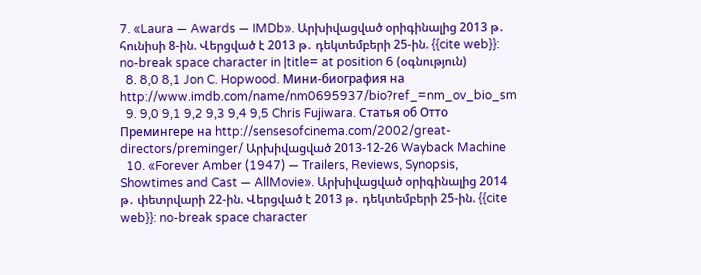7. «Laura — Awards — IMDb». Արխիվացված օրիգինալից 2013 թ․ հունիսի 8-ին. Վերցված է 2013 թ․ դեկտեմբերի 25-ին. {{cite web}}: no-break space character in |title= at position 6 (օգնություն)
  8. 8,0 8,1 Jon C. Hopwood. Мини-биография на http://www.imdb.com/name/nm0695937/bio?ref_=nm_ov_bio_sm
  9. 9,0 9,1 9,2 9,3 9,4 9,5 Chris Fujiwara. Статья об Отто Премингере на http://sensesofcinema.com/2002/great-directors/preminger/ Արխիվացված 2013-12-26 Wayback Machine
  10. «Forever Amber (1947) — Trailers, Reviews, Synopsis, Showtimes and Cast — AllMovie». Արխիվացված օրիգինալից 2014 թ․ փետրվարի 22-ին. Վերցված է 2013 թ․ դեկտեմբերի 25-ին. {{cite web}}: no-break space character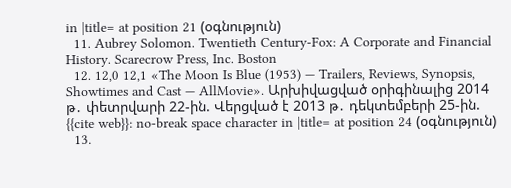in |title= at position 21 (օգնություն)
  11. Aubrey Solomon. Twentieth Century-Fox: A Corporate and Financial History. Scarecrow Press, Inc. Boston
  12. 12,0 12,1 «The Moon Is Blue (1953) — Trailers, Reviews, Synopsis, Showtimes and Cast — AllMovie». Արխիվացված օրիգինալից 2014 թ․ փետրվարի 22-ին. Վերցված է 2013 թ․ դեկտեմբերի 25-ին. {{cite web}}: no-break space character in |title= at position 24 (օգնություն)
  13.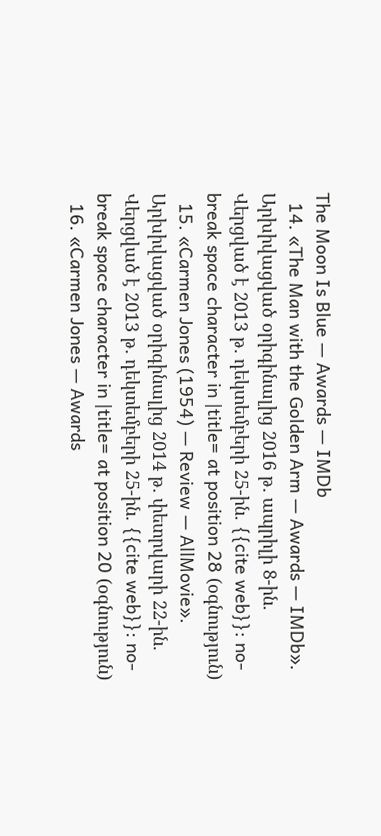The Moon Is Blue — Awards — IMDb
  14. «The Man with the Golden Arm — Awards — IMDb». Արխիվացված օրիգինալից 2016 թ․ ապրիլի 8-ին. Վերցված է 2013 թ․ դեկտեմբերի 25-ին. {{cite web}}: no-break space character in |title= at position 28 (օգնություն)
  15. «Carmen Jones (1954) — Review — AllMovie». Արխիվացված օրիգինալից 2014 թ․ փետրվարի 22-ին. Վերցված է 2013 թ․ դեկտեմբերի 25-ին. {{cite web}}: no-break space character in |title= at position 20 (օգնություն)
  16. «Carmen Jones — Awards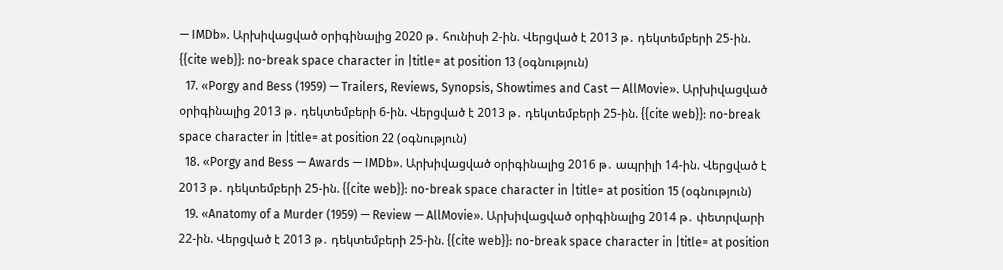— IMDb». Արխիվացված օրիգինալից 2020 թ․ հունիսի 2-ին. Վերցված է 2013 թ․ դեկտեմբերի 25-ին. {{cite web}}: no-break space character in |title= at position 13 (օգնություն)
  17. «Porgy and Bess (1959) — Trailers, Reviews, Synopsis, Showtimes and Cast — AllMovie». Արխիվացված օրիգինալից 2013 թ․ դեկտեմբերի 6-ին. Վերցված է 2013 թ․ դեկտեմբերի 25-ին. {{cite web}}: no-break space character in |title= at position 22 (օգնություն)
  18. «Porgy and Bess — Awards — IMDb». Արխիվացված օրիգինալից 2016 թ․ ապրիլի 14-ին. Վերցված է 2013 թ․ դեկտեմբերի 25-ին. {{cite web}}: no-break space character in |title= at position 15 (օգնություն)
  19. «Anatomy of a Murder (1959) — Review — AllMovie». Արխիվացված օրիգինալից 2014 թ․ փետրվարի 22-ին. Վերցված է 2013 թ․ դեկտեմբերի 25-ին. {{cite web}}: no-break space character in |title= at position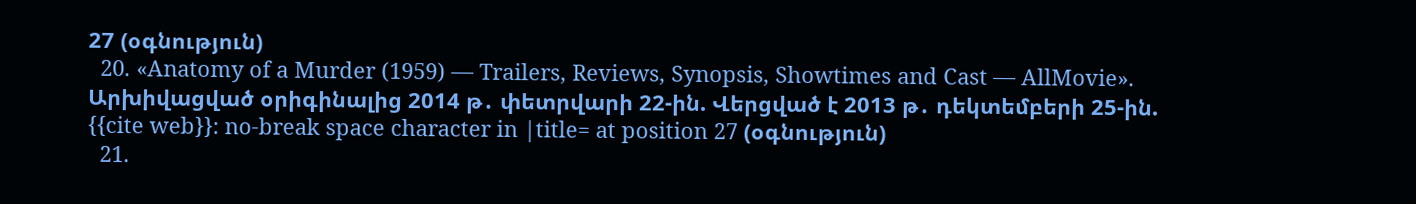27 (օգնություն)
  20. «Anatomy of a Murder (1959) — Trailers, Reviews, Synopsis, Showtimes and Cast — AllMovie». Արխիվացված օրիգինալից 2014 թ․ փետրվարի 22-ին. Վերցված է 2013 թ․ դեկտեմբերի 25-ին. {{cite web}}: no-break space character in |title= at position 27 (օգնություն)
  21.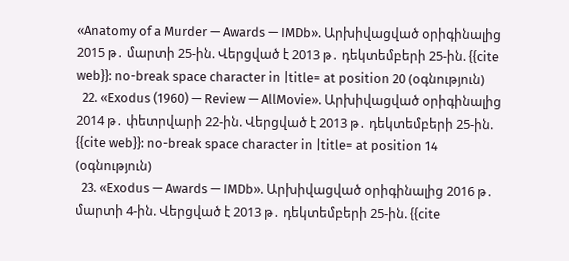«Anatomy of a Murder — Awards — IMDb». Արխիվացված օրիգինալից 2015 թ․ մարտի 25-ին. Վերցված է 2013 թ․ դեկտեմբերի 25-ին. {{cite web}}: no-break space character in |title= at position 20 (օգնություն)
  22. «Exodus (1960) — Review — AllMovie». Արխիվացված օրիգինալից 2014 թ․ փետրվարի 22-ին. Վերցված է 2013 թ․ դեկտեմբերի 25-ին. {{cite web}}: no-break space character in |title= at position 14 (օգնություն)
  23. «Exodus — Awards — IMDb». Արխիվացված օրիգինալից 2016 թ․ մարտի 4-ին. Վերցված է 2013 թ․ դեկտեմբերի 25-ին. {{cite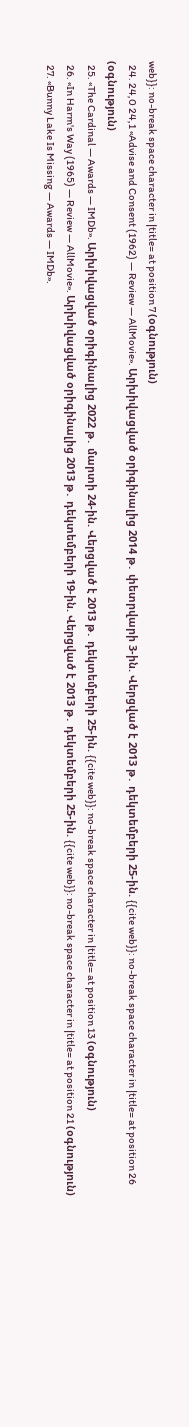web}}: no-break space character in |title= at position 7 (օգնություն)
  24. 24,0 24,1 «Advise and Consent (1962) — Review — AllMovie». Արխիվացված օրիգինալից 2014 թ․ փետրվարի 3-ին. Վերցված է 2013 թ․ դեկտեմբերի 25-ին. {{cite web}}: no-break space character in |title= at position 26 (օգնություն)
  25. «The Cardinal — Awards — IMDb». Արխիվացված օրիգինալից 2022 թ․ մարտի 24-ին. Վերցված է 2013 թ․ դեկտեմբերի 25-ին. {{cite web}}: no-break space character in |title= at position 13 (օգնություն)
  26. «In Harm's Way (1965) — Review — AllMovie». Արխիվացված օրիգինալից 2013 թ․ դեկտեմբերի 19-ին. Վերցված է 2013 թ․ դեկտեմբերի 25-ին. {{cite web}}: no-break space character in |title= at position 21 (օգնություն)
  27. «Bunny Lake Is Missing — Awards — IMDb».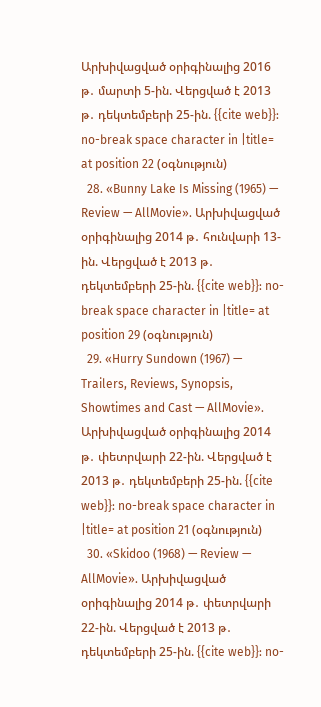Արխիվացված օրիգինալից 2016 թ․ մարտի 5-ին. Վերցված է 2013 թ․ դեկտեմբերի 25-ին. {{cite web}}: no-break space character in |title= at position 22 (օգնություն)
  28. «Bunny Lake Is Missing (1965) — Review — AllMovie». Արխիվացված օրիգինալից 2014 թ․ հունվարի 13-ին. Վերցված է 2013 թ․ դեկտեմբերի 25-ին. {{cite web}}: no-break space character in |title= at position 29 (օգնություն)
  29. «Hurry Sundown (1967) — Trailers, Reviews, Synopsis, Showtimes and Cast — AllMovie». Արխիվացված օրիգինալից 2014 թ․ փետրվարի 22-ին. Վերցված է 2013 թ․ դեկտեմբերի 25-ին. {{cite web}}: no-break space character in |title= at position 21 (օգնություն)
  30. «Skidoo (1968) — Review — AllMovie». Արխիվացված օրիգինալից 2014 թ․ փետրվարի 22-ին. Վերցված է 2013 թ․ դեկտեմբերի 25-ին. {{cite web}}: no-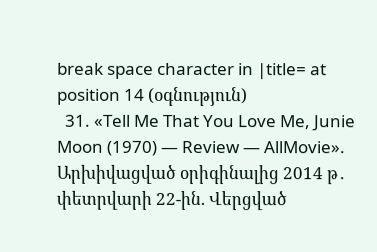break space character in |title= at position 14 (օգնություն)
  31. «Tell Me That You Love Me, Junie Moon (1970) — Review — AllMovie». Արխիվացված օրիգինալից 2014 թ․ փետրվարի 22-ին. Վերցված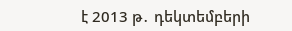է 2013 թ․ դեկտեմբերի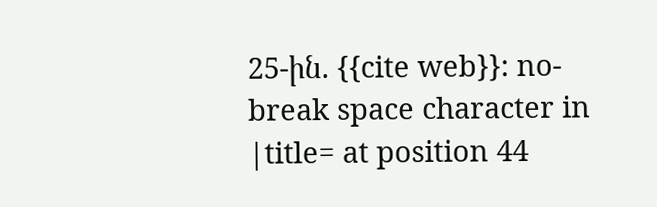25-ին. {{cite web}}: no-break space character in |title= at position 44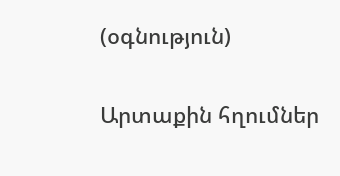(օգնություն)

Արտաքին հղումներ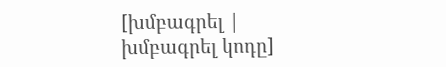[խմբագրել | խմբագրել կոդը]